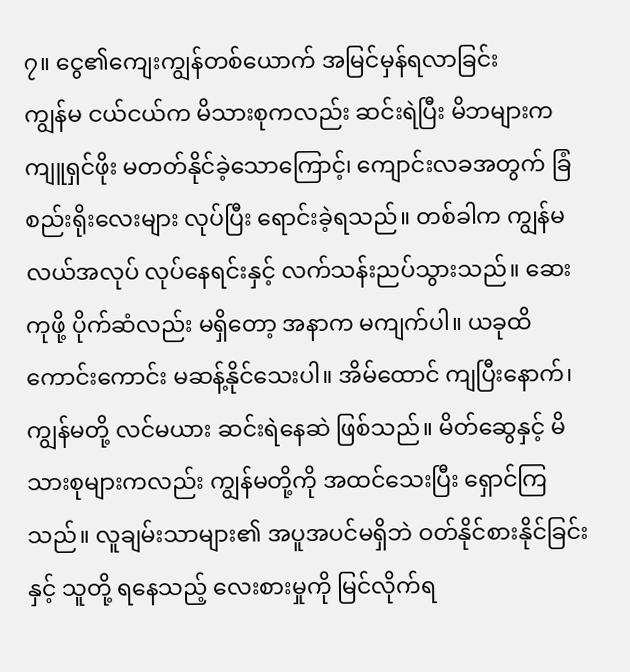၇။ ငွေ၏ကျေးကျွန်တစ်ယောက် အမြင်မှန်ရလာခြင်း
ကျွန်မ ငယ်ငယ်က မိသားစုကလည်း ဆင်းရဲပြီး မိဘများက ကျူရှင်ဖိုး မတတ်နိုင်ခဲ့သောကြောင့်၊ ကျောင်းလခအတွက် ခြံစည်းရိုးလေးများ လုပ်ပြီး ရောင်းခဲ့ရသည်။ တစ်ခါက ကျွန်မ လယ်အလုပ် လုပ်နေရင်းနှင့် လက်သန်းညပ်သွားသည်။ ဆေးကုဖို့ ပိုက်ဆံလည်း မရှိတော့ အနာက မကျက်ပါ။ ယခုထိ ကောင်းကောင်း မဆန့်နိုင်သေးပါ။ အိမ်ထောင် ကျပြီးနောက်၊ ကျွန်မတို့ လင်မယား ဆင်းရဲနေဆဲ ဖြစ်သည်။ မိတ်ဆွေနှင့် မိသားစုများကလည်း ကျွန်မတို့ကို အထင်သေးပြီး ရှောင်ကြသည်။ လူချမ်းသာများ၏ အပူအပင်မရှိဘဲ ဝတ်နိုင်စားနိုင်ခြင်းနှင့် သူတို့ ရနေသည့် လေးစားမှုကို မြင်လိုက်ရ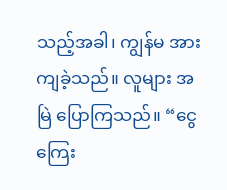သည့်အခါ၊ ကျွန်မ အားကျခဲ့သည်။ လူများ အမြဲ ပြောကြသည်။ “ငွေကြေး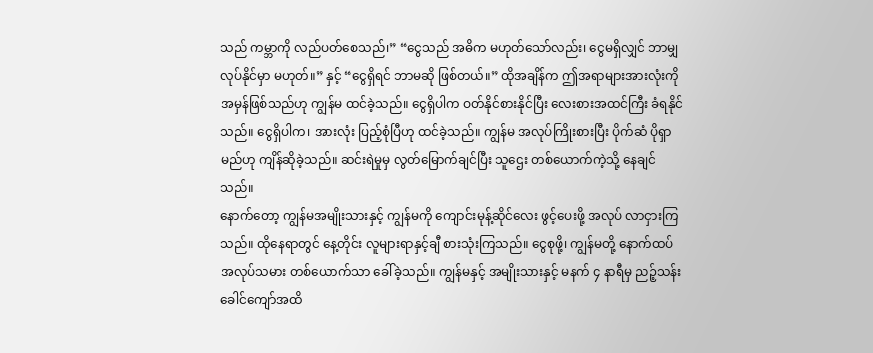သည် ကမ္ဘာကို လည်ပတ်စေသည်၊” “ငွေသည် အဓိက မဟုတ်သော်လည်း၊ ငွေမရှိလျှင် ဘာမျှလုပ်နိုင်မှာ မဟုတ်။” နှင့် “ငွေရှိရင် ဘာမဆို ဖြစ်တယ်။” ထိုအချိန်က ဤအရာများအားလုံးကို အမှန်ဖြစ်သည်ဟု ကျွန်မ ထင်ခဲ့သည်။ ငွေရှိပါက ဝတ်နိုင်စားနိုင်ပြီး လေးစားအထင်ကြီး ခံရနိုင်သည်။ ငွေရှိပါက၊ အားလုံး ပြည့်စုံပြီဟု ထင်ခဲ့သည်။ ကျွန်မ အလုပ်ကြိုးစားပြီး ပိုက်ဆံ ပိုရှာမည်ဟု ကျိန်ဆိုခဲ့သည်။ ဆင်းရဲမှုမှ လွတ်မြောက်ချင်ပြီး သူဌေး တစ်ယောက်ကဲ့သို့ နေချင်သည်။
နောက်တော့ ကျွန်မအမျိုးသားနှင့် ကျွန်မကို ကျောင်းမုန့်ဆိုင်လေး ဖွင့်ပေးဖို့ အလုပ် လာငှားကြသည်။ ထိုနေရာတွင် နေ့တိုင်း လူများရာနှင့်ချီ စားသုံးကြသည်။ ငွေစုဖို့၊ ကျွန်မတို့ နောက်ထပ် အလုပ်သမား တစ်ယောက်သာ ခေါ်ခဲ့သည်။ ကျွန်မနှင့် အမျိုးသားနှင့် မနက် ၄ နာရီမှ ညဉ့်သန်းခေါင်ကျော်အထိ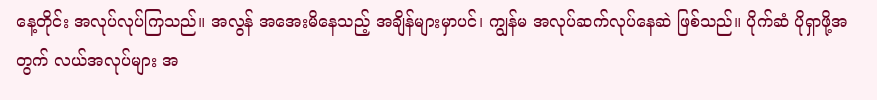နေ့တိုင်း အလုပ်လုပ်ကြသည်။ အလွန် အအေးမိနေသည့် အချိန်များမှာပင်၊ ကျွန်မ အလုပ်ဆက်လုပ်နေဆဲ ဖြစ်သည်။ ပိုက်ဆံ ပိုရှာဖို့အတွက် လယ်အလုပ်များ အ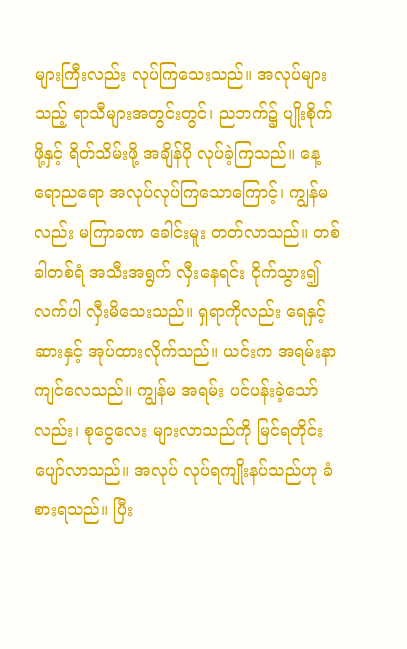များကြီးလည်း လုပ်ကြသေးသည်။ အလုပ်များသည့် ရာသီများအတွင်းတွင်၊ ညဘက်၌ ပျိုးစိုက်ဖို့နှင့် ရိတ်သိမ်းဖို့ အချိန်ပို လုပ်ခဲ့ကြသည်။ နေ့ရောညရော အလုပ်လုပ်ကြသောကြောင့်၊ ကျွန်မလည်း မကြာခဏ ခေါင်းမူး တတ်လာသည်။ တစ်ခါတစ်ရံ အသီးအရွက် လှီးနေရင်း ငိုက်သွား၍ လက်ပါ လှီးမိသေးသည်။ ရှရာကိုလည်း ရေနှင့်ဆားနှင့် အုပ်ထားလိုက်သည်။ ယင်းက အရမ်းနာကျင်လေသည်။ ကျွန်မ အရမ်း ပင်ပန်းခဲ့သော်လည်း၊ စုငွေလေး များလာသည်ကို မြင်ရတိုင်း ပျော်လာသည်။ အလုပ် လုပ်ရကျိုးနပ်သည်ဟု ခံစားရသည်။ ပြီး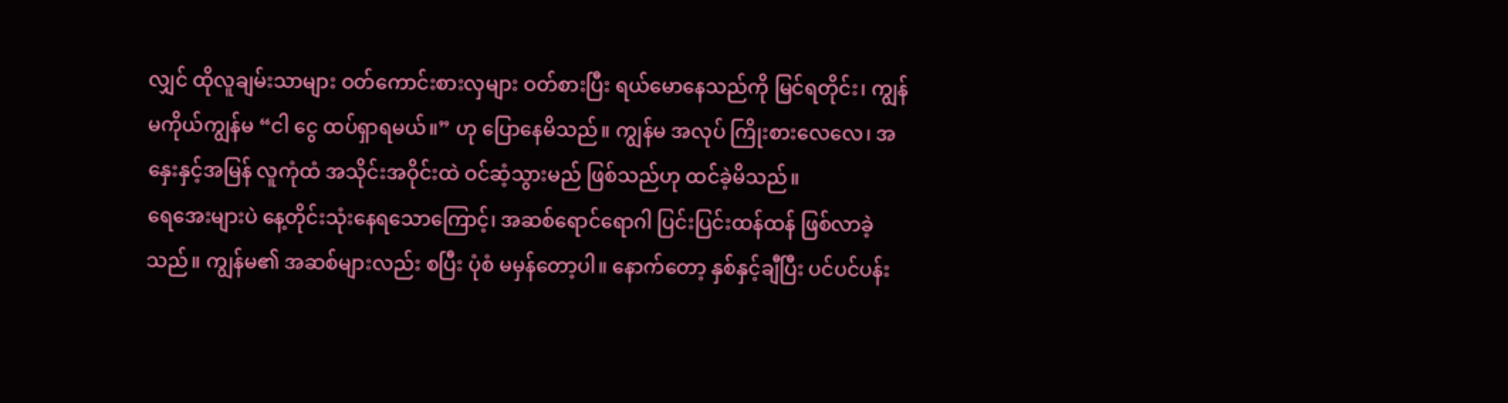လျှင် ထိုလူချမ်းသာများ ဝတ်ကောင်းစားလှများ ဝတ်စားပြီး ရယ်မောနေသည်ကို မြင်ရတိုင်း၊ ကျွန်မကိုယ်ကျွန်မ “ငါ ငွေ ထပ်ရှာရမယ်။” ဟု ပြောနေမိသည်။ ကျွန်မ အလုပ် ကြိုးစားလေလေ၊ အနှေးနှင့်အမြန် လူကုံထံ အသိုင်းအဝိုင်းထဲ ဝင်ဆံ့သွားမည် ဖြစ်သည်ဟု ထင်ခဲ့မိသည်။
ရေအေးများပဲ နေ့တိုင်းသုံးနေရသောကြောင့်၊ အဆစ်ရောင်ရောဂါ ပြင်းပြင်းထန်ထန် ဖြစ်လာခဲ့သည်။ ကျွန်မ၏ အဆစ်များလည်း စပြီး ပုံစံ မမှန်တော့ပါ။ နောက်တော့ နှစ်နှင့်ချီပြီး ပင်ပင်ပန်း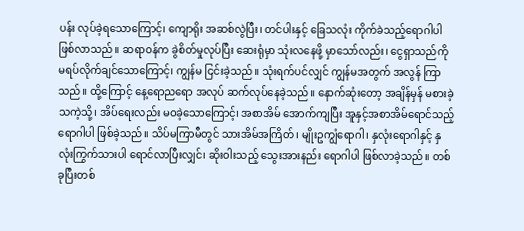ပန်း လုပ်ခဲ့ရသောကြောင့်၊ ကျောရိုး အဆစ်လွဲပြီး၊ တင်ပါးနှင့် ခြေသလုံး ကိုက်ခဲသည့်ရောဂါပါ ဖြစ်လာသည်။ ဆရာဝန်က ခွဲစိတ်မှုလုပ်ပြီး ဆေးရုံမှာ သုံးလနေဖို့ မှာသော်လည်း၊ ငွေရှာသည်ကို မရပ်လိုက်ချင်သောကြောင့်၊ ကျွန်မ ငြင်းခဲ့သည်။ သုံးရက်ပင်လျှင် ကျွန်မအတွက် အလွန် ကြာသည်။ ထို့ကြောင့် နေ့ရောညရော အလုပ် ဆက်လုပ်နေခဲ့သည်။ နောက်ဆုံးတော့ အချိန်မှန် မစားခဲ့သကဲ့သို့၊ အိပ်ရေးလည်း မဝခဲ့သောကြောင့်၊ အစာအိမ် အောက်ကျပြီး အူနှင့်အစာအိမ်ရောင်သည့် ရောဂါပါ ဖြစ်ခဲ့သည်။ သိပ်မကြာမီတွင် သားအိမ်အကြိတ်၊ မျိုးဥကျွံရောဂါ၊ နှလုံးရောဂါနှင့် နှလုံးကြွက်သားပါ ရောင်လာပြီးလျှင်၊ ဆိုးဝါးသည့် သွေးအားနည်း ရောဂါပါ ဖြစ်လာခဲ့သည်။ တစ်ခုပြီးတစ်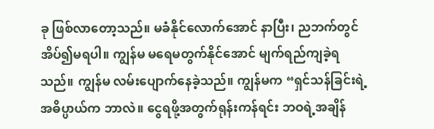ခု ဖြစ်လာတော့သည်။ မခံနိုင်လောက်အောင် နာပြီး၊ ညဘက်တွင် အိပ်၍မရပါ။ ကျွန်မ မရေမတွက်နိုင်အောင် မျက်ရည်ကျခဲ့ရသည်။ ကျွန်မ လမ်းပျောက်နေခဲ့သည်။ ကျွန်မက “ရှင်သန်ခြင်းရဲ့ အဓိပ္ပာယ်က ဘာလဲ။ ငွေရဖို့အတွက်ရုန်းကန်ရင်း ဘဝရဲ့အချိန်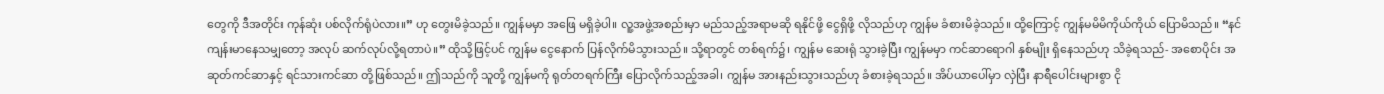တွေကို ဒီအတိုင်း ကုန်ဆုံး ပစ်လိုက်ရုံပဲလား။” ဟု တွေးမိခဲ့သည်။ ကျွန်မမှာ အဖြေ မရှိခဲ့ပါ။ လူ့အဖွဲ့အစည်းမှာ မည်သည့်အရာမဆို ရနိုင်ဖို့ ငွေရှိဖို့ လိုသည်ဟု ကျွန်မ ခံစားမိခဲ့သည်။ ထို့ကြောင့် ကျွန်မမိမိကိုယ်ကိုယ် ပြောမိသည်။ “နင် ကျန်းမာနေသမျှတော့ အလုပ် ဆက်လုပ်လို့ရတာပဲ။” ထိုသို့ဖြင့်ပင် ကျွန်မ ငွေနောက် ပြန်လိုက်မိသွားသည်။ သို့ရာတွင် တစ်ရက်၌၊ ကျွန်မ ဆေးရုံ သွားခဲ့ပြီး ကျွန်မမှာ ကင်ဆာရောဂါ နှစ်မျိုး ရှိနေသည်ဟု သိခဲ့ရသည်- အစောပိုင်း အဆုတ်ကင်ဆာနှင့် ရင်သားကင်ဆာ တို့ဖြစ်သည်။ ဤသည်ကို သူတို့ ကျွန်မကို ရုတ်တရက်ကြီး ပြောလိုက်သည့်အခါ၊ ကျွန်မ အားနည်းသွားသည်ဟု ခံစားခဲ့ရသည်။ အိပ်ယာပေါ်မှာ လှဲပြီး နာရီပေါင်းများစွာ ငို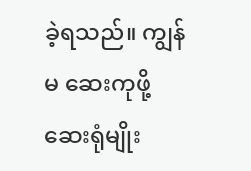ခဲ့ရသည်။ ကျွန်မ ဆေးကုဖို့ ဆေးရုံမျိုး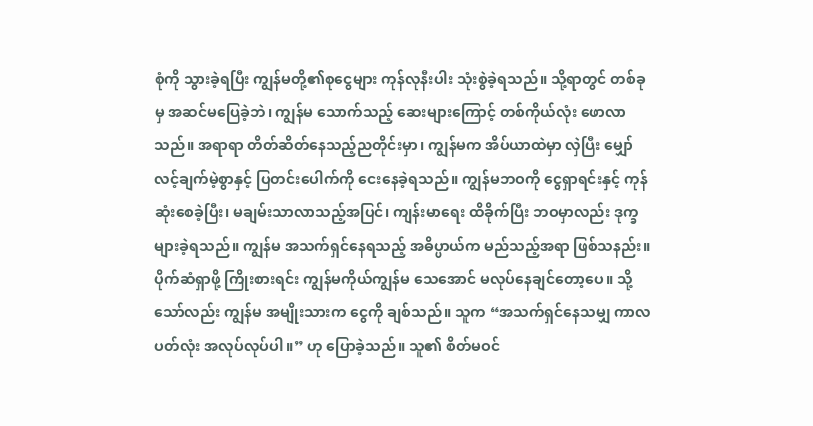စုံကို သွားခဲ့ရပြီး ကျွန်မတို့၏စုငွေများ ကုန်လုနီးပါး သုံးစွဲခဲ့ရသည်။ သို့ရာတွင် တစ်ခုမှ အဆင်မပြေခဲ့ဘဲ၊ ကျွန်မ သောက်သည့် ဆေးများကြောင့် တစ်ကိုယ်လုံး ဖောလာသည်။ အရာရာ တိတ်ဆိတ်နေသည့်ညတိုင်းမှာ၊ ကျွန်မက အိပ်ယာထဲမှာ လှဲပြီး မျှော်လင့်ချက်မဲ့စွာနှင့် ပြတင်းပေါက်ကို ငေးနေခဲ့ရသည်။ ကျွန်မဘဝကို ငွေရှာရင်းနှင့် ကုန်ဆုံးစေခဲ့ပြီး၊ မချမ်းသာလာသည့်အပြင်၊ ကျန်းမာရေး ထိခိုက်ပြီး ဘဝမှာလည်း ဒုက္ခများခဲ့ရသည်။ ကျွန်မ အသက်ရှင်နေရသည့် အဓိပ္ပာယ်က မည်သည့်အရာ ဖြစ်သနည်း။ ပိုက်ဆံရှာဖို့ ကြိုးစားရင်း ကျွန်မကိုယ်ကျွန်မ သေအောင် မလုပ်နေချင်တော့ပေ။ သို့သော်လည်း ကျွန်မ အမျိုးသားက ငွေကို ချစ်သည်။ သူက “အသက်ရှင်နေသမျှ ကာလပတ်လုံး အလုပ်လုပ်ပါ။” ဟု ပြောခဲ့သည်။ သူ၏ စိတ်မဝင်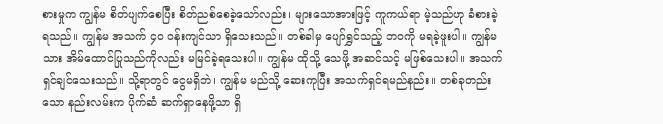စားမှုက ကျွန်မ စိတ်ပျက်စေပြီး စိတ်ညစ်စေခဲ့သော်လည်း၊ များသောအားဖြင့် ကူကယ်ရာ မဲ့သည်ဟု ခံစားခဲ့ရသည်။ ကျွန်မ အသက် ၄၀ ဝန်းကျင်သာ ရှိသေးသည်။ တစ်ခါမှ ပျော်ရွှင်သည့် ဘဝကို မရခဲ့ဖူးပါ။ ကျွန်မသား အိမ်ထောင်ပြုသည်ကိုလည်း မမြင်ခဲ့ရသေးပါ။ ကျွန်မ ထိုသို့ သေဖို့ အဆင်သင့် မဖြစ်သေးပါ။ အသက်ရှင်ချင်သေးသည်။ သို့ရာတွင် ငွေမရှိဘဲ၊ ကျွန်မ မည်သို့ ဆေးကုပြီး အသက်ရှင်ရမည်နည်း။ တစ်ခုတည်းသော နည်းလမ်းက ပိုက်ဆံ ဆက်ရှာနေဖို့သာ ရှိ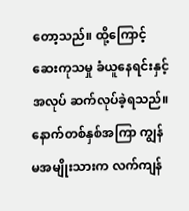တော့သည်။ ထို့ကြောင့် ဆေးကုသမှု ခံယူနေရင်းနှင့် အလုပ် ဆက်လုပ်ခဲ့ရသည်။
နောက်တစ်နှစ်အကြာ ကျွန်မအမျိုးသားက လက်ကျန်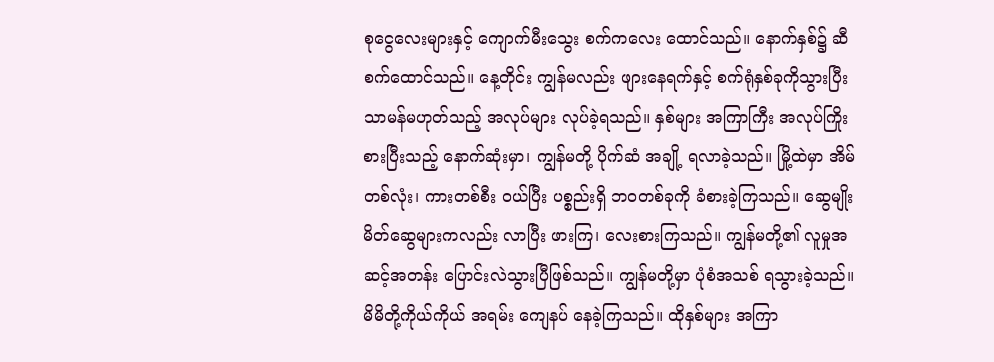စုငွေလေးများနှင့် ကျောက်မီးသွေး စက်ကလေး ထောင်သည်။ နောက်နှစ်၌ ဆီစက်ထောင်သည်။ နေ့တိုင်း ကျွန်မလည်း ဖျားနေရက်နှင့် စက်ရုံနှစ်ခုကိုသွားပြီး သာမန်မဟုတ်သည့် အလုပ်များ လုပ်ခဲ့ရသည်။ နှစ်များ အကြာကြီး အလုပ်ကြိုးစားပြီးသည့် နောက်ဆုံးမှာ၊ ကျွန်မတို့ ပိုက်ဆံ အချို့ ရလာခဲ့သည်။ မြို့ထဲမှာ အိမ်တစ်လုံး၊ ကားတစ်စီး ဝယ်ပြီး ပစ္စည်းရှိ ဘဝတစ်ခုကို ခံစားခဲ့ကြသည်။ ဆွေမျိုးမိတ်ဆွေများကလည်း လာပြီး ဖားကြ၊ လေးစားကြသည်။ ကျွန်မတို့၏ လူမှုအဆင့်အတန်း ပြောင်းလဲသွားပြီဖြစ်သည်။ ကျွန်မတို့မှာ ပုံစံအသစ် ရသွားခဲ့သည်။ မိမိတို့ကိုယ်ကိုယ် အရမ်း ကျေနပ် နေခဲ့ကြသည်။ ထိုနှစ်များ အကြာ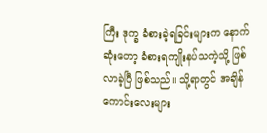ကြီး ဒုက္ခ ခံစားခဲ့ရခြင်းများက နောက်ဆုံးတော့ ခံစားရကျိုးနပ်သကဲ့သို့ ဖြစ်လာခဲ့ပြီ ဖြစ်သည်။ သို့ရာတွင် အချိန်ကောင်းလေးများ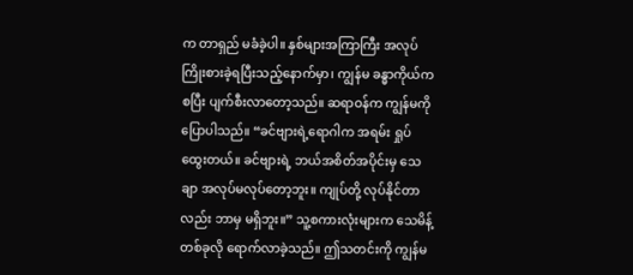က တာရှည် မခံခဲ့ပါ။ နှစ်များအကြာကြီး အလုပ် ကြိုးစားခဲ့ရပြီးသည့်နောက်မှာ၊ ကျွန်မ ခန္ဓာကိုယ်က စပြီး ပျက်စီးလာတော့သည်။ ဆရာဝန်က ကျွန်မကို ပြောပါသည်။ “ခင်ဗျားရဲ့ရောဂါက အရမ်း ရှုပ်ထွေးတယ်။ ခင်ဗျားရဲ့ ဘယ်အစိတ်အပိုင်းမှ သေချာ အလုပ်မလုပ်တော့ဘူး။ ကျုပ်တို့ လုပ်နိုင်တာလည်း ဘာမှ မရှိဘူး။” သူ့စကားလုံးများက သေမိန့် တစ်ခုလို ရောက်လာခဲ့သည်။ ဤသတင်းကို ကျွန်မ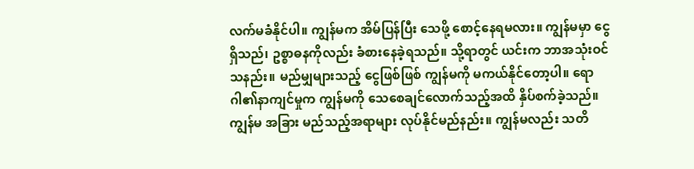လက်မခံနိုင်ပါ။ ကျွန်မက အိမ်ပြန်ပြီး သေဖို့ စောင့်နေရမလား။ ကျွန်မမှာ ငွေရှိသည်၊ ဥစ္စာဓနကိုလည်း ခံစားနေခဲ့ရသည်။ သို့ရာတွင် ယင်းက ဘာအသုံးဝင်သနည်း။ မည်မျှများသည့် ငွေဖြစ်ဖြစ် ကျွန်မကို မကယ်နိုင်တော့ပါ။ ရောဂါ၏နာကျင်မှုက ကျွန်မကို သေစေချင်လောက်သည့်အထိ နှိပ်စက်ခဲ့သည်။ ကျွန်မ အခြား မည်သည့်အရာများ လုပ်နိုင်မည်နည်း။ ကျွန်မလည်း သတိ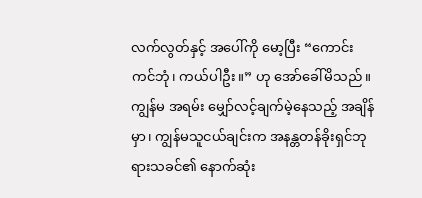လက်လွတ်နှင့် အပေါ်ကို မော့ပြီး “ကောင်းကင်ဘုံ၊ ကယ်ပါဦး။” ဟု အော်ခေါ်မိသည်။
ကျွန်မ အရမ်း မျှော်လင့်ချက်မဲ့နေသည့် အချိန်မှာ၊ ကျွန်မသူငယ်ချင်းက အနန္တတန်ခိုးရှင်ဘုရားသခင်၏ နောက်ဆုံး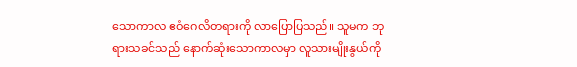သောကာလ ဧဝံဂေလိတရားကို လာပြောပြသည်။ သူမက ဘုရားသခင်သည် နောက်ဆုံးသောကာလမှာ လူသားမျိုးနွယ်ကို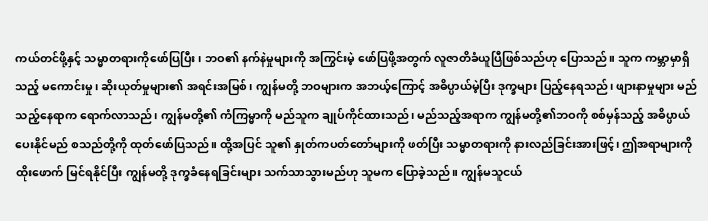ကယ်တင်ဖို့နှင့် သမ္မာတရားကိုဖော်ပြပြီး၊ ဘဝ၏ နက်နဲမှုများကို အကြွင်းမဲ့ ဖော်ပြဖို့အတွက် လူဇာတိခံယူပြီဖြစ်သည်ဟု ပြောသည်။ သူက ကမ္ဘာမှာရှိသည့် မကောင်းမှု၊ ဆိုးယုတ်မှုများ၏ အရင်းအမြစ်၊ ကျွန်မတို့ ဘဝများက အဘယ့်ကြောင့် အဓိပ္ပာယ်မဲ့ပြီး ဒုက္ခများ ပြည့်နေရသည်၊ ဖျားနာမှုများ မည်သည့်နေရာက ရောက်လာသည်၊ ကျွန်မတို့၏ ကံကြမ္မာကို မည်သူက ချုပ်ကိုင်ထားသည်၊ မည်သည့်အရာက ကျွန်မတို့၏ဘဝကို စစ်မှန်သည့် အဓိပ္ပာယ် ပေးနိုင်မည် စသည်တို့ကို ထုတ်ဖော်ပြသည်။ ထို့အပြင် သူ၏ နှုတ်ကပတ်တော်များကို ဖတ်ပြီး သမ္မာတရားကို နားလည်ခြင်းအားဖြင့်၊ ဤအရာများကို ထိုးဖောက် မြင်ရနိုင်ပြီး ကျွန်မတို့ ဒုက္ခခံနေရခြင်းများ သက်သာသွားမည်ဟု သူမက ပြောခဲ့သည်။ ကျွန်မသူငယ်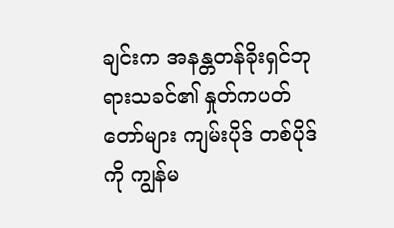ချင်းက အနန္တတန်ခိုးရှင်ဘုရားသခင်၏ နှုတ်ကပတ်တော်များ ကျမ်းပိုဒ် တစ်ပိုဒ်ကို ကျွန်မ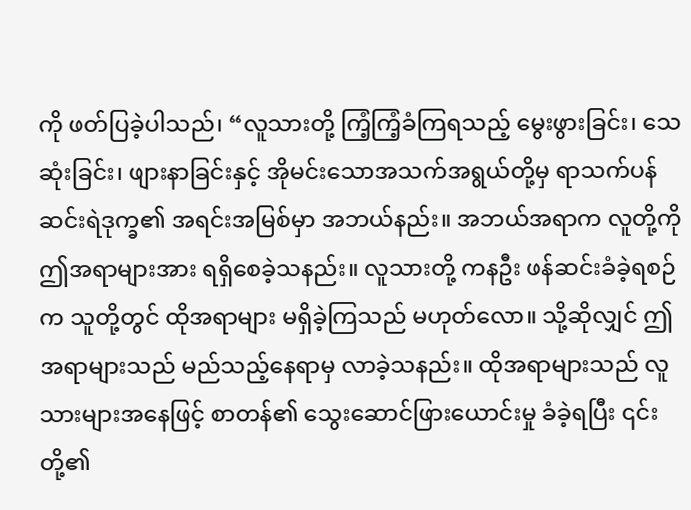ကို ဖတ်ပြခဲ့ပါသည်၊ “လူသားတို့ ကြံ့ကြံ့ခံကြရသည့် မွေးဖွားခြင်း၊ သေဆုံးခြင်း၊ ဖျားနာခြင်းနှင့် အိုမင်းသောအသက်အရွယ်တို့မှ ရာသက်ပန် ဆင်းရဲဒုက္ခ၏ အရင်းအမြစ်မှာ အဘယ်နည်း။ အဘယ်အရာက လူတို့ကို ဤအရာများအား ရရှိစေခဲ့သနည်း။ လူသားတို့ ကနဦး ဖန်ဆင်းခံခဲ့ရစဉ်က သူတို့တွင် ထိုအရာများ မရှိခဲ့ကြသည် မဟုတ်လော။ သို့ဆိုလျှင် ဤအရာများသည် မည်သည့်နေရာမှ လာခဲ့သနည်း။ ထိုအရာများသည် လူသားများအနေဖြင့် စာတန်၏ သွေးဆောင်ဖြားယောင်းမှု ခံခဲ့ရပြီး ၎င်းတို့၏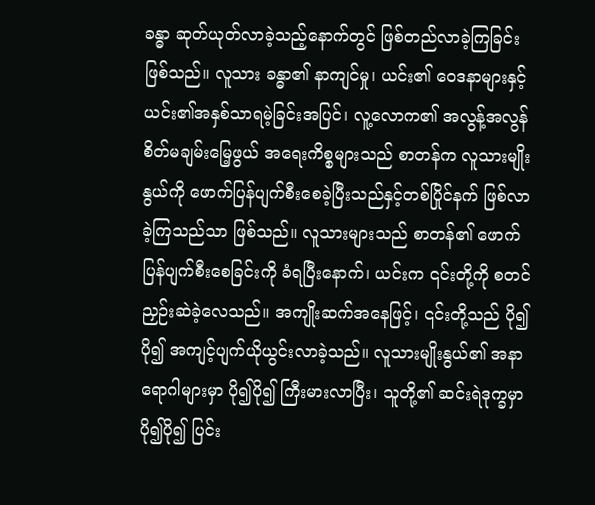ခန္ဓာ ဆုတ်ယုတ်လာခဲ့သည့်နောက်တွင် ဖြစ်တည်လာခဲ့ကြခြင်း ဖြစ်သည်။ လူသား ခန္ဓာ၏ နာကျင်မှု၊ ယင်း၏ ဝေဒနာများနှင့် ယင်း၏အနှစ်သာရမဲ့ခြင်းအပြင်၊ လူ့လောက၏ အလွန့်အလွန် စိတ်မချမ်းမြေ့ဖွယ် အရေးကိစ္စများသည် စာတန်က လူသားမျိုးနွယ်ကို ဖောက်ပြန်ပျက်စီးစေခဲ့ပြီးသည်နှင့်တစ်ပြိုင်နက် ဖြစ်လာခဲ့ကြသည်သာ ဖြစ်သည်။ လူသားများသည် စာတန်၏ ဖောက်ပြန်ပျက်စီးစေခြင်းကို ခံရပြီးနောက်၊ ယင်းက ၎င်းတို့ကို စတင် ညှဉ်းဆဲခဲ့လေသည်။ အကျိုးဆက်အနေဖြင့်၊ ၎င်းတို့သည် ပို၍ပို၍ အကျင့်ပျက်ယိုယွင်းလာခဲ့သည်။ လူသားမျိုးနွယ်၏ အနာရောဂါများမှာ ပို၍ပို၍ ကြီးမားလာပြီး၊ သူတို့၏ ဆင်းရဲဒုက္ခမှာ ပို၍ပို၍ ပြင်း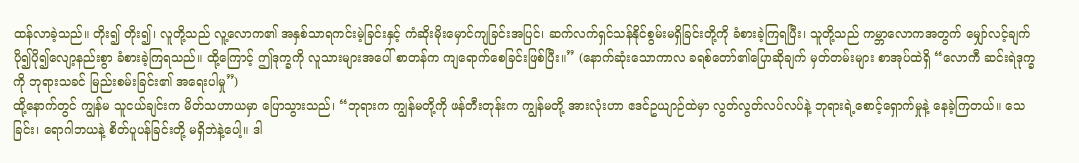ထန်လာခဲ့သည်။ တိုး၍ တိုး၍၊ လူတို့သည် လူ့လောက၏ အနှစ်သာရကင်းမဲ့ခြင်းနှင့် ကံဆိုးမိုးမှောင်ကျခြင်းအပြင်၊ ဆက်လက်ရှင်သန်နိုင်စွမ်းမရှိခြင်းတို့ကို ခံစားခဲ့ကြရပြီး၊ သူတို့သည် ကမ္ဘာလောကအတွက် မျှော်လင့်ချက် ပို၍ပို၍လျော့နည်းစွာ ခံစားခဲ့ကြရသည်။ ထို့ကြောင့် ဤဒုက္ခကို လူသားများအပေါ် စာတန်က ကျရောက်စေခြင်းဖြစ်ပြီး။” (နောက်ဆုံးသောကာလ ခရစ်တော်၏ပြောဆိုချက် မှတ်တမ်းများ စာအုပ်ထဲရှိ “လောကီ ဆင်းရဲဒုက္ခကို ဘုရားသခင် မြည်းစမ်းခြင်း၏ အရေးပါမှု”)
ထို့နောက်တွင် ကျွန်မ သူငယ်ချင်းက မိတ်သဟာယမှာ ပြောသွားသည်၊ “ဘုရားက ကျွန်မတို့ကို ဖန်တီးတုန်းက ကျွန်မတို့ အားလုံးဟာ ဧဒင်ဥယျာဉ်ထဲမှာ လွတ်လွတ်လပ်လပ်နဲ့ ဘုရားရဲ့စောင့်ရှောက်မှုနဲ့ နေခဲ့ကြတယ်။ သေခြင်း၊ ရောဂါဘယနဲ့ စိတ်ပူပန်ခြင်းတို့ မရှိဘဲနဲ့ပေါ့။ ဒါ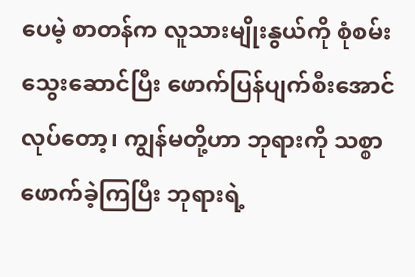ပေမဲ့ စာတန်က လူသားမျိုးနွယ်ကို စုံစမ်းသွေးဆောင်ပြီး ဖောက်ပြန်ပျက်စီးအောင် လုပ်တော့၊ ကျွန်မတို့ဟာ ဘုရားကို သစ္စာဖောက်ခဲ့ကြပြီး ဘုရားရဲ့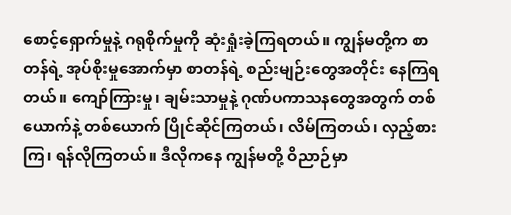စောင့်ရှောက်မှုနဲ့ ဂရုစိုက်မှုကို ဆုံးရှုံးခဲ့ကြရတယ်။ ကျွန်မတို့က စာတန်ရဲ့ အုပ်စိုးမှုအောက်မှာ စာတန်ရဲ့ စည်းမျဉ်းတွေအတိုင်း နေကြရတယ်။ ကျော်ကြားမှု၊ ချမ်းသာမှုနဲ့ ဂုဏ်ပကာသနတွေအတွက် တစ်ယောက်နဲ့ တစ်ယောက် ပြိုင်ဆိုင်ကြတယ်၊ လိမ်ကြတယ်၊ လှည့်စားကြ၊ ရန်လိုကြတယ်။ ဒီလိုကနေ ကျွန်မတို့ ဝိညာဉ်မှာ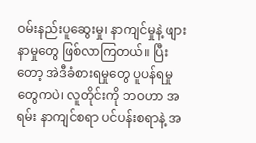ဝမ်းနည်းပူဆွေးမှု၊ နာကျင်မှုနဲ့ ဖျားနာမှုတွေ ဖြစ်လာကြတယ်။ ပြီးတော့ အဲဒီခံစားရမှုတွေ ပူပန်ရမှုတွေကပဲ၊ လူတိုင်းကို ဘဝဟာ အရမ်း နာကျင်စရာ ပင်ပန်းစရာနဲ့ အ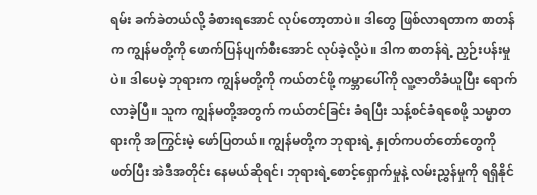ရမ်း ခက်ခဲတယ်လို့ ခံစားရအောင် လုပ်တော့တာပဲ။ ဒါတွေ ဖြစ်လာရတာက စာတန်က ကျွန်မတို့ကို ဖောက်ပြန်ပျက်စီးအောင် လုပ်ခဲ့လို့ပဲ။ ဒါက စာတန်ရဲ့ ညှဉ်းပန်းမှုပဲ။ ဒါပေမဲ့ ဘုရားက ကျွန်မတို့ကို ကယ်တင်ဖို့ ကမ္ဘာပေါ်ကို လူ့ဇာတိခံယူပြီး ရောက်လာခဲ့ပြီ။ သူက ကျွန်မတို့အတွက် ကယ်တင်ခြင်း ခံရပြီး သန့်စင်ခံရစေဖို့ သမ္မာတရားကို အကြွင်းမဲ့ ဖော်ပြတယ်။ ကျွန်မတို့က ဘုရားရဲ့ နှုတ်ကပတ်တော်တွေကို ဖတ်ပြီး အဲဒီအတိုင်း နေမယ်ဆိုရင်၊ ဘုရားရဲ့စောင့်ရှောက်မှုနဲ့ လမ်းညွှန်မှုကို ရရှိနိုင်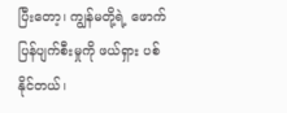ပြီးတော့၊ ကျွန်မတို့ရဲ့ ဖောက်ပြန်ပျက်စီးမှုကို ဖယ်ရှား ပစ်နိုင်တယ်၊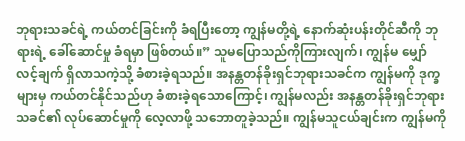ဘုရားသခင်ရဲ့ ကယ်တင်ခြင်းကို ခံရပြီးတော့ ကျွန်မတို့ရဲ့ နောက်ဆုံးပန်းတိုင်ဆီကို ဘုရားရဲ့ ခေါ်ဆောင်မှု ခံရမှာ ဖြစ်တယ်။” သူမပြောသည်ကိုကြားလျက်၊ ကျွန်မ မျှော်လင့်ချက် ရှိလာသကဲ့သို့ ခံစားခဲ့ရသည်။ အနန္တတန်ခိုးရှင်ဘုရားသခင်က ကျွန်မကို ဒုက္ခများမှ ကယ်တင်နိုင်သည်ဟု ခံစားခဲ့ရသောကြောင့်၊ ကျွန်မလည်း အနန္တတန်ခိုးရှင်ဘုရားသခင်၏ လုပ်ဆောင်မှုကို လေ့လာဖို့ သဘောတူခဲ့သည်။ ကျွန်မသူငယ်ချင်းက ကျွန်မကို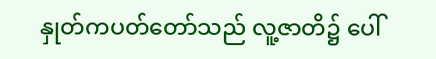နှုတ်ကပတ်တော်သည် လူ့ဇာတိ၌ ပေါ်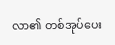လာ၏ တစ်အုပ်ပေး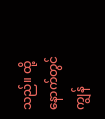သည်။ ထို့နောက်တွင် ကျွန်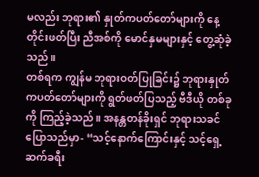မလည်း ဘုရား၏ နှုတ်ကပတ်တော်များကို နေ့တိုင်းဖတ်ပြီး ညီအစ်ကို မောင်နှမများနှင့် တွေ့ဆုံခဲ့သည်။
တစ်ရက ကျွန်မ ဘုရားဝတ်ပြုခြင်း၌ ဘုရားနှုတ်ကပတ်တော်များကို ရွတ်ဖတ်ပြသည့် ဗီဒီယို တစ်ခုကို ကြည့်ခဲ့သည်။ အနန္တတန်ခိုးရှင် ဘုရားသခင် ပြောသည်မှာ- “သင့်နောက်ကြောင်းနှင့် သင့်ရှေ့ဆက်ခရီး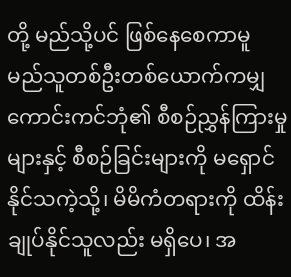တို့ မည်သို့ပင် ဖြစ်နေစေကာမူ မည်သူတစ်ဦးတစ်ယောက်ကမျှ ကောင်းကင်ဘုံ၏ စီစဉ်ညွှန်ကြားမှုများနှင့် စီစဉ်ခြင်းများကို မရှောင်နိုင်သကဲ့သို့၊ မိမိကံတရားကို ထိန်းချုပ်နိုင်သူလည်း မရှိပေ၊ အ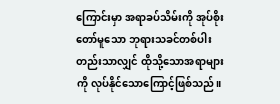ကြောင်းမှာ အရာခပ်သိမ်းကို အုပ်စိုးတော်မူသော ဘုရားသခင်တစ်ပါး တည်းသာလျှင် ထိုသို့သောအရာများကို လုပ်နိုင်သောကြောင့်ဖြစ်သည်။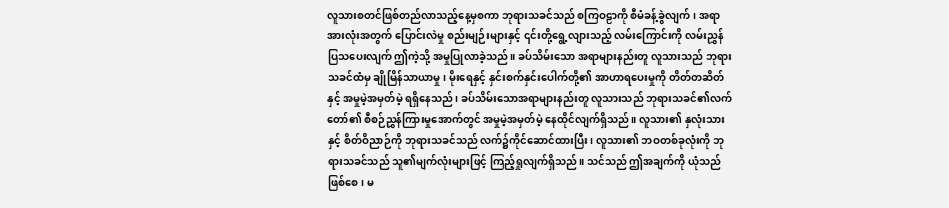လူသားစတင်ဖြစ်တည်လာသည့်နေ့မှစကာ ဘုရားသခင်သည် စကြဝဠာကို စီမံခန့်ခွဲလျက်၊ အရာအားလုံးအတွက် ပြောင်းလဲမှု စည်းမျဉ်းများနှင့် ၎င်းတို့ရွေ့လျားသည့် လမ်းကြောင်းကို လမ်းညွှန်ပြသပေးလျက် ဤကဲ့သို့ အမှုပြုလာခဲ့သည်။ ခပ်သိမ်းသော အရာများနည်းတူ လူသားသည် ဘုရားသခင်ထံမှ ချိုမြိန်သာယာမှု၊ မိုးရေနှင့် နှင်းစက်နှင်းပေါက်တို့၏ အာဟာရပေးမှုကို တိတ်တဆိတ်နှင့် အမှုမဲ့အမှတ်မဲ့ ရရှိနေသည်၊ ခပ်သိမ်းသောအရာများနည်းတူ လူသားသည် ဘုရားသခင်၏လက်တော်၏ စီစဉ်ညွှန်ကြားမှုအောက်တွင် အမှုမဲ့အမှတ်မဲ့ နေထိုင်လျက်ရှိသည်။ လူသား၏ နှလုံးသားနှင့် စိတ်ဝိညာဉ်ကို ဘုရားသခင်သည် လက်၌ကိုင်ဆောင်ထားပြီး၊ လူသား၏ ဘဝတစ်ခုလုံးကို ဘုရားသခင်သည် သူ၏မျက်လုံးများဖြင့် ကြည့်ရှုလျက်ရှိသည်။ သင်သည် ဤအချက်ကို ယုံသည်ဖြစ်စေ၊ မ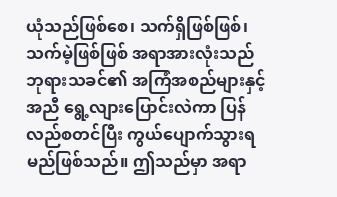ယုံသည်ဖြစ်စေ၊ သက်ရှိဖြစ်ဖြစ်၊ သက်မဲ့ဖြစ်ဖြစ် အရာအားလုံးသည် ဘုရားသခင်၏ အကြံအစည်များနှင့်အညီ ရွေ့လျားပြောင်းလဲကာ ပြန်လည်စတင်ပြီး ကွယ်ပျောက်သွားရမည်ဖြစ်သည်။ ဤသည်မှာ အရာ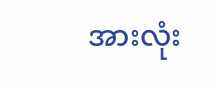အားလုံး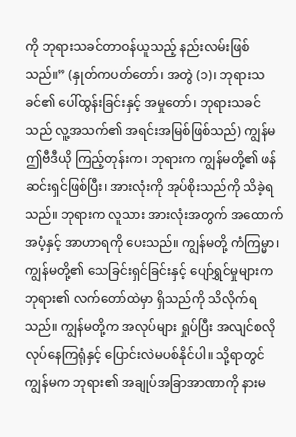ကို ဘုရားသခင်တာဝန်ယူသည့် နည်းလမ်းဖြစ်သည်။” (နှုတ်ကပတ်တော်၊ အတွဲ (၁)၊ ဘုရားသခင်၏ ပေါ်ထွန်းခြင်းနှင့် အမှုတော်၊ ဘုရားသခင်သည် လူ့အသက်၏ အရင်းအမြစ်ဖြစ်သည်) ကျွန်မ ဤဗီဒီယို ကြည့်တုန်းက၊ ဘုရားက ကျွန်မတို့၏ ဖန်ဆင်းရှင်ဖြစ်ပြီး၊ အားလုံးကို အုပ်စိုးသည်ကို သိခဲ့ရသည်။ ဘုရားက လူသား အားလုံးအတွက် အထောက်အပံ့နှင့် အာဟာရကို ပေးသည်။ ကျွန်မတို့ ကံကြမ္မာ၊ ကျွန်မတို့၏ သေခြင်းရှင်ခြင်းနှင့် ပျော်ရွှင်မှုများက ဘုရား၏ လက်တော်ထဲမှာ ရှိသည်ကို သိလိုက်ရသည်။ ကျွန်မတို့က အလုပ်များ ရှုပ်ပြီး အလျင်စလို လုပ်နေကြရုံနှင့် ပြောင်းလဲမပစ်နိုင်ပါ။ သို့ရာတွင် ကျွန်မက ဘုရား၏ အချုပ်အခြာအာဏာကို နားမ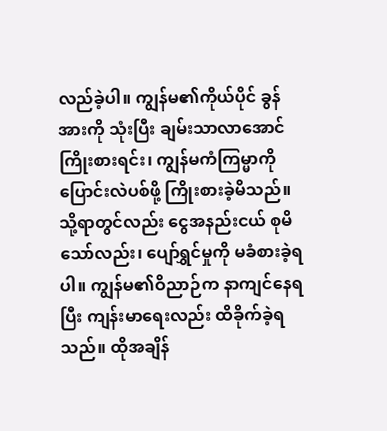လည်ခဲ့ပါ။ ကျွန်မ၏ကိုယ်ပိုင် ခွန်အားကို သုံးပြီး ချမ်းသာလာအောင် ကြိုးစားရင်း၊ ကျွန်မကံကြမ္မာကို ပြောင်းလဲပစ်ဖို့ ကြိုးစားခဲ့မိသည်။ သို့ရာတွင်လည်း ငွေအနည်းငယ် စုမိသော်လည်း၊ ပျော်ရွှင်မှုကို မခံစားခဲ့ရပါ။ ကျွန်မ၏ဝိညာဉ်က နာကျင်နေရပြီး ကျန်းမာရေးလည်း ထိခိုက်ခဲ့ရသည်။ ထိုအချိန်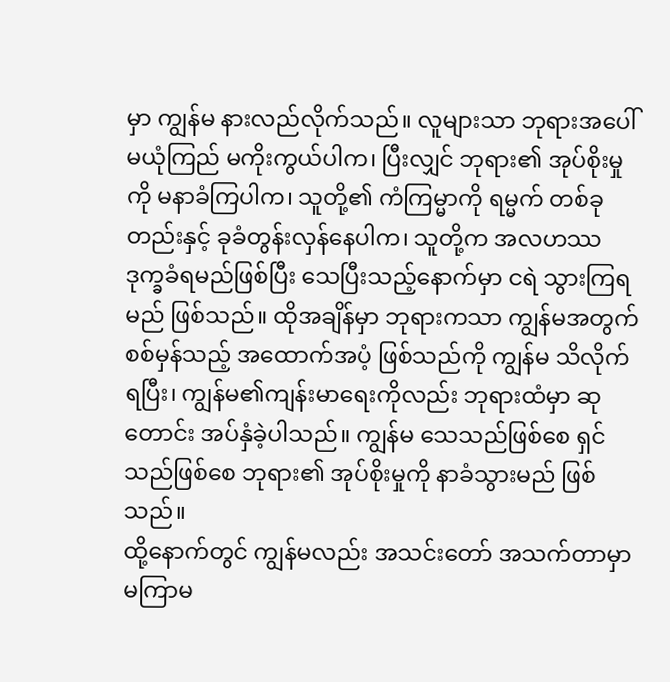မှာ ကျွန်မ နားလည်လိုက်သည်။ လူများသာ ဘုရားအပေါ် မယုံကြည် မကိုးကွယ်ပါက၊ ပြီးလျှင် ဘုရား၏ အုပ်စိုးမှုကို မနာခံကြပါက၊ သူတို့၏ ကံကြမ္မာကို ရမ္မက် တစ်ခုတည်းနှင့် ခုခံတွန်းလှန်နေပါက၊ သူတို့က အလဟဿ ဒုက္ခခံရမည်ဖြစ်ပြီး သေပြီးသည့်နောက်မှာ ငရဲ သွားကြရမည် ဖြစ်သည်။ ထိုအချိန်မှာ ဘုရားကသာ ကျွန်မအတွက် စစ်မှန်သည့် အထောက်အပံ့ ဖြစ်သည်ကို ကျွန်မ သိလိုက်ရပြီး၊ ကျွန်မ၏ကျန်းမာရေးကိုလည်း ဘုရားထံမှာ ဆုတောင်း အပ်နှံခဲ့ပါသည်။ ကျွန်မ သေသည်ဖြစ်စေ ရှင်သည်ဖြစ်စေ ဘုရား၏ အုပ်စိုးမှုကို နာခံသွားမည် ဖြစ်သည်။
ထို့နောက်တွင် ကျွန်မလည်း အသင်းတော် အသက်တာမှာ မကြာမ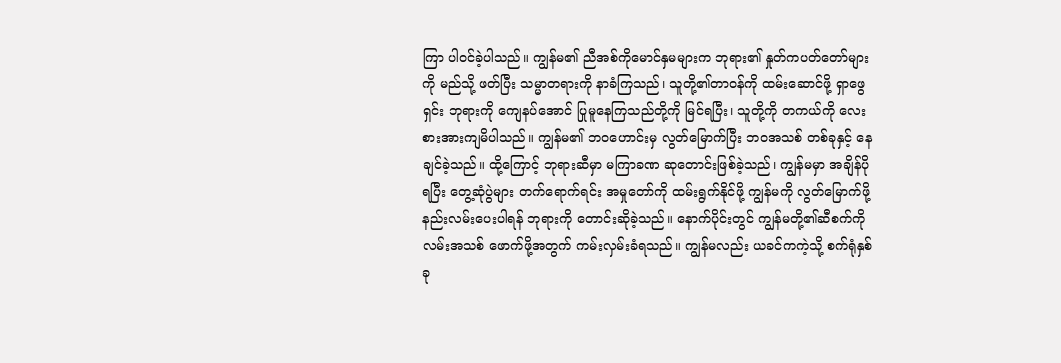ကြာ ပါဝင်ခဲ့ပါသည်။ ကျွန်မ၏ ညီအစ်ကိုမောင်နှမများက ဘုရား၏ နှုတ်ကပတ်တော်များကို မည်သို့ ဖတ်ပြီး သမ္မာတရားကို နာခံကြသည်၊ သူတို့၏တာဝန်ကို ထမ်းဆောင်ဖို့ ရှာဖွေရှင်း ဘုရားကို ကျေနပ်အောင် ပြုမူနေကြသည်တို့ကို မြင်ရပြီး၊ သူတို့ကို တကယ်ကို လေးစားအားကျမိပါသည်။ ကျွန်မ၏ ဘဝဟောင်းမှ လွတ်မြောက်ပြီး ဘဝအသစ် တစ်ခုနှင့် နေချင်ခဲ့သည်။ ထို့ကြောင့် ဘုရားဆီမှာ မကြာခဏ ဆုတောင်းဖြစ်ခဲ့သည်၊ ကျွန်မမှာ အချိန်ပိုရပြီး တွေ့ဆုံပွဲများ တက်ရောက်ရင်း အမှုတော်ကို ထမ်းရွက်နိုင်ဖို့ ကျွန်မကို လွတ်မြောက်ဖို့ နည်းလမ်းပေးပါရန် ဘုရားကို တောင်းဆိုခဲ့သည်။ နောက်ပိုင်းတွင် ကျွန်မတို့၏ဆီစက်ကို လမ်းအသစ် ဖောက်ဖို့အတွက် ကမ်းလှမ်းခံရသည်။ ကျွန်မလည်း ယခင်ကကဲ့သို့ စက်ရုံနှစ်ခု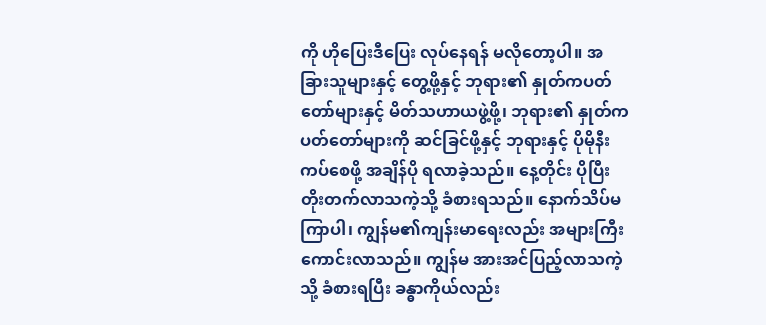ကို ဟိုပြေးဒီပြေး လုပ်နေရန် မလိုတော့ပါ။ အခြားသူများနှင့် တွေ့ဖို့နှင့် ဘုရား၏ နှုတ်ကပတ်တော်များနှင့် မိတ်သဟာယဖွဲ့ဖို့၊ ဘုရား၏ နှုတ်ကပတ်တော်များကို ဆင်ခြင်ဖို့နှင့် ဘုရားနှင့် ပိုမိုနီးကပ်စေဖို့ အချိန်ပို ရလာခဲ့သည်။ နေ့တိုင်း ပိုပြီး တိုးတက်လာသကဲ့သို့ ခံစားရသည်။ နောက်သိပ်မကြာပါ၊ ကျွန်မ၏ကျန်းမာရေးလည်း အများကြီး ကောင်းလာသည်။ ကျွန်မ အားအင်ပြည့်လာသကဲ့သို့ ခံစားရပြီး ခန္ဓာကိုယ်လည်း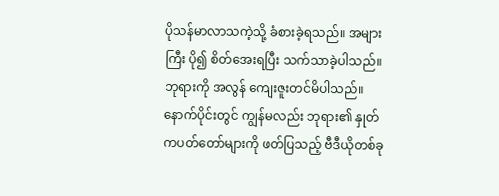ပိုသန်မာလာသကဲ့သို့ ခံစားခဲ့ရသည်။ အများကြီး ပို၍ စိတ်အေးရပြီး သက်သာခဲ့ပါသည်။ ဘုရားကို အလွန် ကျေးဇူးတင်မိပါသည်။
နောက်ပိုင်းတွင် ကျွန်မလည်း ဘုရား၏ နှုတ်ကပတ်တော်များကို ဖတ်ပြသည့် ဗီဒီယိုတစ်ခု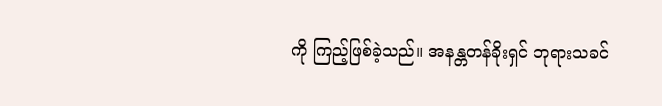ကို ကြည့်ဖြစ်ခဲ့သည်။ အနန္တတန်ခိုးရှင် ဘုရားသခင်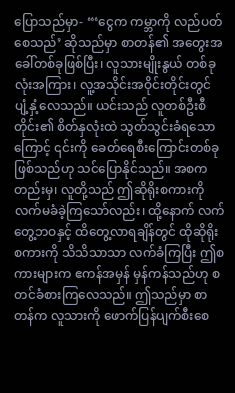ပြောသည်မှာ- “‘ငွေက ကမ္ဘာကို လည်ပတ်စေသည်’ ဆိုသည်မှာ စာတန်၏ အတွေးအခေါ်တစ်ခုဖြစ်ပြီး၊ လူသားမျိုးနွယ် တစ်ခုလုံးအကြား၊ လူ့အသိုင်းအဝိုင်းတိုင်းတွင် ပျံ့နှံ့လေသည်။ ယင်းသည် လူတစ်ဦးစီတိုင်း၏ စိတ်နှလုံးထဲ သွတ်သွင်းခံရသောကြောင့် ၎င်းကို ခေတ်ရေစီးကြောင်းတစ်ခု ဖြစ်သည်ဟု သင်ပြောနိုင်သည်။ အစကတည်းမှ၊ လူတို့သည် ဤဆိုရိုးစကားကို လက်မခံခဲ့ကြသော်လည်း၊ ထို့နောက် လက်တွေ့ဘဝနှင့် ထိတွေ့လာရချိန်တွင် ထိုဆိုရိုးစကားကို သိသိသာသာ လက်ခံကြပြီး ဤစကားများက ဧကန်အမှန် မှန်ကန်သည်ဟု စတင်ခံစားကြလေသည်။ ဤသည်မှာ စာတန်က လူသားကို ဖောက်ပြန်ပျက်စီးစေ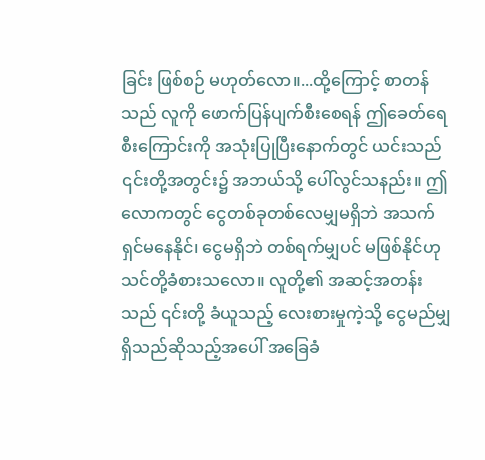ခြင်း ဖြစ်စဉ် မဟုတ်လော။...ထို့ကြောင့် စာတန်သည် လူကို ဖောက်ပြန်ပျက်စီးစေရန် ဤခေတ်ရေစီးကြောင်းကို အသုံးပြုပြီးနောက်တွင် ယင်းသည် ၎င်းတို့အတွင်း၌ အဘယ်သို့ ပေါ်လွင်သနည်း။ ဤလောကတွင် ငွေတစ်ခုတစ်လေမျှမရှိဘဲ အသက်ရှင်မနေနိုင်၊ ငွေမရှိဘဲ တစ်ရက်မျှပင် မဖြစ်နိုင်ဟု သင်တို့ခံစားသလော။ လူတို့၏ အဆင့်အတန်းသည် ၎င်းတို့ ခံယူသည့် လေးစားမှုကဲ့သို့ ငွေမည်မျှရှိသည်ဆိုသည့်အပေါ် အခြေခံ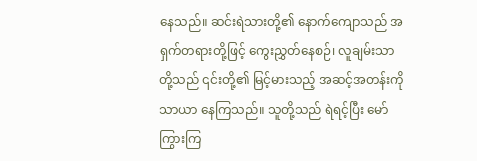နေသည်။ ဆင်းရဲသားတို့၏ နောက်ကျောသည် အရှက်တရားတို့ဖြင့် ကွေးညွှတ်နေစဉ်၊ လူချမ်းသာတို့သည် ၎င်းတို့၏ မြင့်မားသည့် အဆင့်အတန်းကို သာယာ နေကြသည်။ သူတို့သည် ရဲရင့်ပြီး မော်ကြွားကြ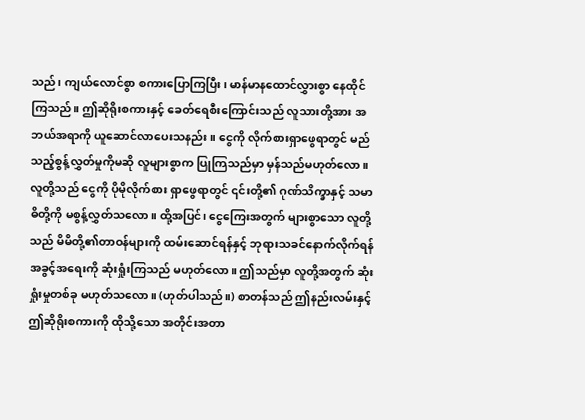သည်၊ ကျယ်လောင်စွာ စကားပြောကြပြီး၊ မာန်မာနထောင်လွှားစွာ နေထိုင်ကြသည်။ ဤဆိုရိုးစကားနှင့် ခေတ်ရေစီးကြောင်းသည် လူသားတို့အား အဘယ်အရာကို ယူဆောင်လာပေးသနည်း။ ငွေကို လိုက်စားရှာဖွေရာတွင် မည်သည့်စွန့်လွှတ်မှုကိုမဆို လူများစွာက ပြုကြသည်မှာ မှန်သည်မဟုတ်လော။ လူတို့သည် ငွေကို ပိုမိုလိုက်စား ရှာဖွေရာတွင် ၎င်းတို့၏ ဂုဏ်သိက္ခာနှင့် သမာဓိတို့ကို မစွန့်လွှတ်သလော။ ထို့အပြင်၊ ငွေကြေးအတွက် များစွာသော လူတို့သည် မိမိတို့၏တာဝန်များကို ထမ်းဆောင်ရန်နှင့် ဘုရားသခင်နောက်လိုက်ရန် အခွင့်အရေးကို ဆုံးရှုံးကြသည် မဟုတ်လော။ ဤသည်မှာ လူတို့အတွက် ဆုံးရှုံးမှုတစ်ခု မဟုတ်သလော။ (ဟုတ်ပါသည်။) စာတန်သည် ဤနည်းလမ်းနှင့် ဤဆိုရိုးစကားကို ထိုသို့သော အတိုင်းအတာ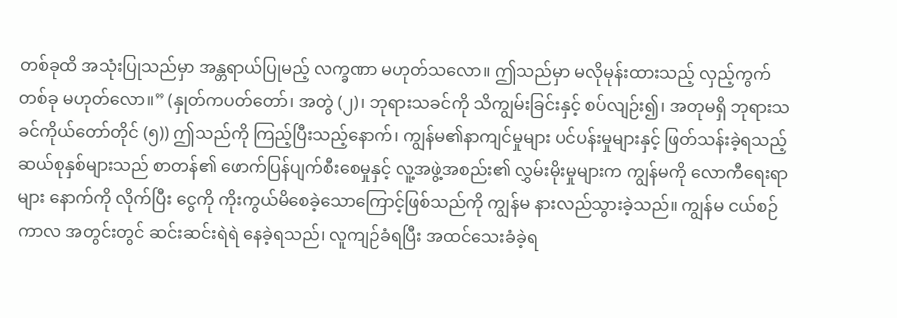တစ်ခုထိ အသုံးပြုသည်မှာ အန္တရာယ်ပြုမည့် လက္ခဏာ မဟုတ်သလော။ ဤသည်မှာ မလိုမုန်းထားသည့် လှည့်ကွက်တစ်ခု မဟုတ်လော။” (နှုတ်ကပတ်တော်၊ အတွဲ (၂)၊ ဘုရားသခင်ကို သိကျွမ်းခြင်းနှင့် စပ်လျဉ်း၍၊ အတုမရှိ ဘုရားသခင်ကိုယ်တော်တိုင် (၅)) ဤသည်ကို ကြည့်ပြီးသည့်နောက်၊ ကျွန်မ၏နာကျင်မှုများ ပင်ပန်းမှုများနှင့် ဖြတ်သန်းခဲ့ရသည့် ဆယ်စုနှစ်များသည် စာတန်၏ ဖောက်ပြန်ပျက်စီးစေမှုနှင့် လူ့အဖွဲ့အစည်း၏ လွှမ်းမိုးမှုများက ကျွန်မကို လောကီရေးရာများ နောက်ကို လိုက်ပြီး ငွေကို ကိုးကွယ်မိစေခဲ့သောကြောင့်ဖြစ်သည်ကို ကျွန်မ နားလည်သွားခဲ့သည်။ ကျွန်မ ငယ်စဉ်ကာလ အတွင်းတွင် ဆင်းဆင်းရဲရဲ နေခဲ့ရသည်၊ လူကျဉ်ခံရပြီး အထင်သေးခံခဲ့ရ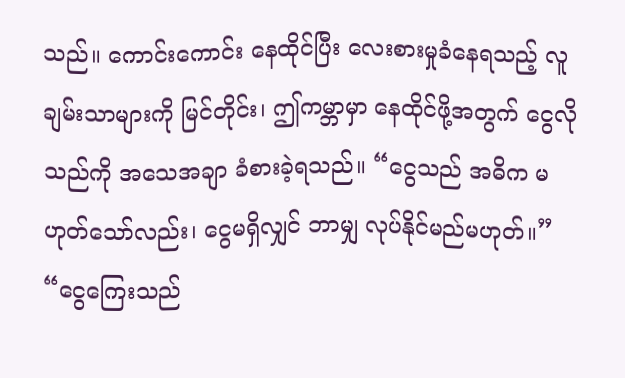သည်။ ကောင်းကောင်း နေထိုင်ပြီး လေးစားမှုခံနေရသည့် လူချမ်းသာများကို မြင်တိုင်း၊ ဤကမ္ဘာမှာ နေထိုင်ဖို့အတွက် ငွေလိုသည်ကို အသေအချာ ခံစားခဲ့ရသည်။ “ငွေသည် အဓိက မဟုတ်သော်လည်း၊ ငွေမရှိလျှင် ဘာမျှ လုပ်နိုင်မည်မဟုတ်။” “ငွေကြေးသည်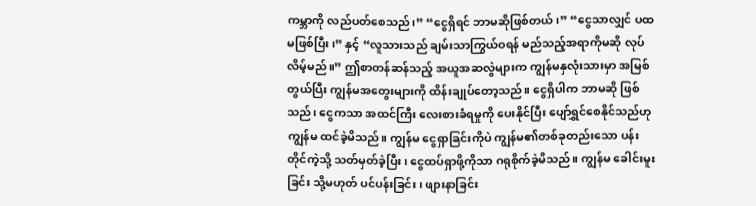ကမ္ဘာကို လည်ပတ်စေသည်၊” “ငွေရှိရင် ဘာမဆိုဖြစ်တယ်၊” “ငွေသာလျှင် ပထမဖြစ်ပြီး၊” နှင့် “လူသားသည် ချမ်းသာကြွယ်ဝရန် မည်သည့်အရာကိုမဆို လုပ်လိမ့်မည်။” ဤစာတန်ဆန်သည့် အယူအဆလွဲများက ကျွန်မနှလုံးသားမှာ အမြစ်တွယ်ပြီး ကျွန်မအတွေးများကို ထိန်းချုပ်တော့သည်။ ငွေရှိပါက ဘာမဆို ဖြစ်သည်၊ ငွေကသာ အထင်ကြီး လေးစားခံရမှုကို ပေးနိုင်ပြီး ပျော်ရွှင်စေနိုင်သည်ဟု ကျွန်မ ထင်ခဲ့မိသည်။ ကျွန်မ ငွေရှာခြင်းကိုပဲ ကျွန်မ၏တစ်ခုတည်းသော ပန်းတိုင်ကဲ့သို့ သတ်မှတ်ခဲ့ပြီး၊ ငွေထပ်ရှာဖို့ကိုသာ ဂရုစိုက်ခဲ့မိသည်။ ကျွန်မ ခေါင်းမူးခြင်း သို့မဟုတ် ပင်ပန်းခြင်း၊ ဖျားနာခြင်း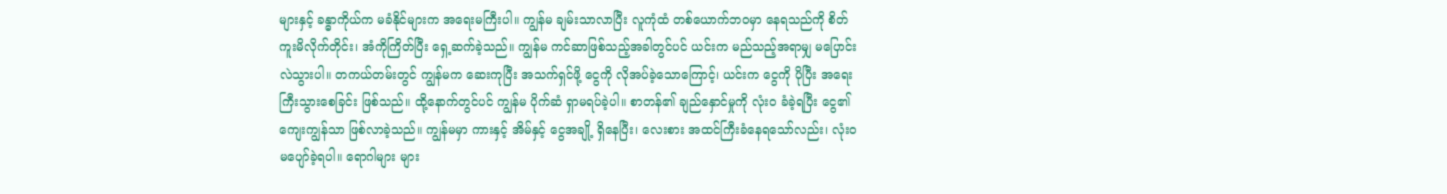များနှင့် ခန္ဓာကိုယ်က မခံနိုင်များက အရေးမကြီးပါ။ ကျွန်မ ချမ်းသာလာပြီး လူကုံထံ တစ်ယောက်ဘဝမှာ နေရသည်ကို စိတ်ကူးမိလိုက်တိုင်း၊ အံကိုကြိတ်ပြီး ရှေ့ဆက်ခဲ့သည်။ ကျွန်မ ကင်ဆာဖြစ်သည့်အခါတွင်ပင် ယင်းက မည်သည့်အရာမျှ မပြောင်းလဲသွားပါ။ တကယ်တမ်းတွင် ကျွန်မက ဆေးကုပြီး အသက်ရှင်ဖို့ ငွေကို လိုအပ်ခဲ့သောကြောင့်၊ ယင်းက ငွေကို ပိုပြီး အရေးကြီးသွားစေခြင်း ဖြစ်သည်။ ထို့နောက်တွင်ပင် ကျွန်မ ပိုက်ဆံ ရှာမရပ်ခဲ့ပါ။ စာတန်၏ ချည်နှောင်မှုကို လုံးဝ ခံခဲ့ရပြီး ငွေ၏ကျေးကျွန်သာ ဖြစ်လာခဲ့သည်။ ကျွန်မမှာ ကားနှင့် အိမ်နှင့် ငွေအချို့ ရှိနေပြီး၊ လေးစား အထင်ကြီးခံနေရသော်လည်း၊ လုံးဝ မပျော်ခဲ့ရပါ။ ရောဂါများ များ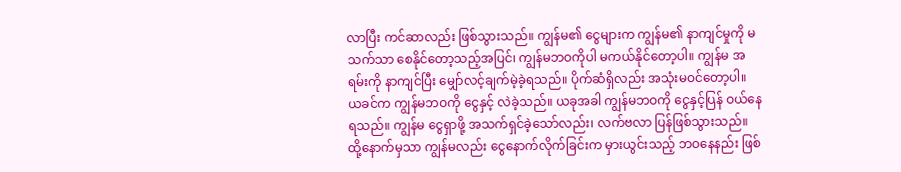လာပြီး ကင်ဆာလည်း ဖြစ်သွားသည်။ ကျွန်မ၏ ငွေများက ကျွန်မ၏ နာကျင်မှုကို မသက်သာ စေနိုင်တော့သည့်အပြင်၊ ကျွန်မဘဝကိုပါ မကယ်နိုင်တော့ပါ။ ကျွန်မ အရမ်းကို နာကျင်ပြီး မျှော်လင့်ချက်မဲ့ခဲ့ရသည်။ ပိုက်ဆံရှိလည်း အသုံးမဝင်တော့ပါ။ ယခင်က ကျွန်မဘဝကို ငွေနှင့် လဲခဲ့သည်။ ယခုအခါ ကျွန်မဘဝကို ငွေနှင့်ပြန် ဝယ်နေရသည်။ ကျွန်မ ငွေရှာဖို့ အသက်ရှင်ခဲ့သော်လည်း၊ လက်ဗလာ ပြန်ဖြစ်သွားသည်။ ထို့နောက်မှသာ ကျွန်မလည်း ငွေနောက်လိုက်ခြင်းက မှားယွင်းသည့် ဘဝနေနည်း ဖြစ်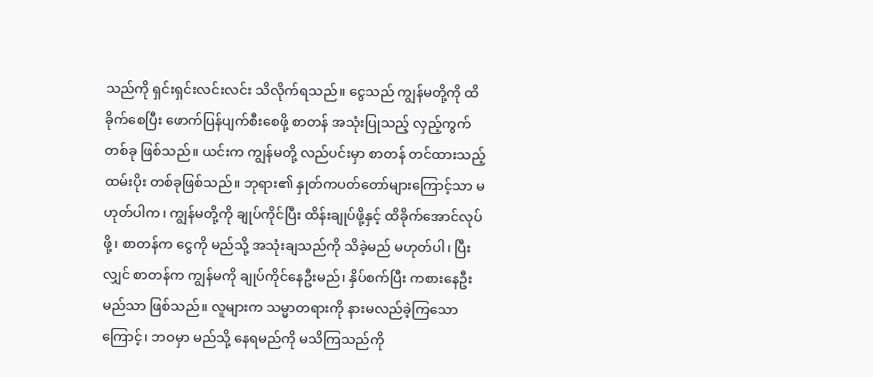သည်ကို ရှင်းရှင်းလင်းလင်း သိလိုက်ရသည်။ ငွေသည် ကျွန်မတို့ကို ထိခိုက်စေပြီး ဖောက်ပြန်ပျက်စီးစေဖို့ စာတန် အသုံးပြုသည့် လှည့်ကွက်တစ်ခု ဖြစ်သည်။ ယင်းက ကျွန်မတို့ လည်ပင်းမှာ စာတန် တင်ထားသည့် ထမ်းပိုး တစ်ခုဖြစ်သည်။ ဘုရား၏ နှုတ်ကပတ်တော်များကြောင့်သာ မဟုတ်ပါက၊ ကျွန်မတို့ကို ချုပ်ကိုင်ပြီး ထိန်းချုပ်ဖို့နှင့် ထိခိုက်အောင်လုပ်ဖို့၊ စာတန်က ငွေကို မည်သို့ အသုံးချသည်ကို သိခဲ့မည် မဟုတ်ပါ၊ ပြီးလျှင် စာတန်က ကျွန်မကို ချုပ်ကိုင်နေဦးမည်၊ နှိပ်စက်ပြီး ကစားနေဦးမည်သာ ဖြစ်သည်။ လူများက သမ္မာတရားကို နားမလည်ခဲ့ကြသောကြောင့်၊ ဘဝမှာ မည်သို့ နေရမည်ကို မသိကြသည်ကို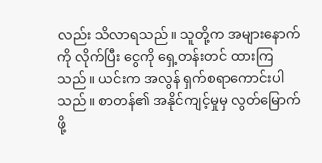လည်း သိလာရသည်။ သူတို့က အများနောက်ကို လိုက်ပြီး ငွေကို ရှေ့တန်းတင် ထားကြသည်။ ယင်းက အလွန် ရှက်စရာကောင်းပါသည်။ စာတန်၏ အနိုင်ကျင့်မှုမှ လွတ်မြောက်ဖို့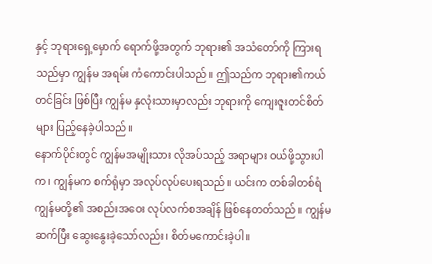နှင့် ဘုရားရှေ့မှောက် ရောက်ဖို့အတွက် ဘုရား၏ အသံတော်ကို ကြားရသည်မှာ ကျွန်မ အရမ်း ကံကောင်းပါသည်။ ဤသည်က ဘုရား၏ကယ်တင်ခြင်း ဖြစ်ပြီး ကျွန်မ နှလုံးသားမှာလည်း ဘုရားကို ကျေးဇူးတင်စိတ်များ ပြည့်နေခဲ့ပါသည်။
နောက်ပိုင်းတွင် ကျွန်မအမျိုးသား လိုအပ်သည့် အရာများ ဝယ်ဖို့သွားပါက၊ ကျွန်မက စက်ရုံမှာ အလုပ်လုပ်ပေးရသည်။ ယင်းက တစ်ခါတစ်ရံ ကျွန်မတို့၏ အစည်းအဝေး လုပ်လက်စအချိန် ဖြစ်နေတတ်သည်။ ကျွန်မဆက်ပြီး ဆွေးနွေးခဲ့သော်လည်း၊ စိတ်မကောင်းခဲ့ပါ။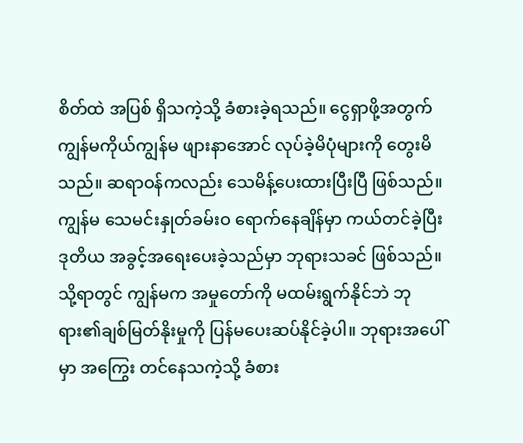စိတ်ထဲ အပြစ် ရှိသကဲ့သို့ ခံစားခဲ့ရသည်။ ငွေရှာဖို့အတွက် ကျွန်မကိုယ်ကျွန်မ ဖျားနာအောင် လုပ်ခဲ့မိပုံများကို တွေးမိသည်။ ဆရာဝန်ကလည်း သေမိန့်ပေးထားပြီးပြီ ဖြစ်သည်။ ကျွန်မ သေမင်းနှုတ်ခမ်းဝ ရောက်နေချိန်မှာ ကယ်တင်ခဲ့ပြီး ဒုတိယ အခွင့်အရေးပေးခဲ့သည်မှာ ဘုရားသခင် ဖြစ်သည်။ သို့ရာတွင် ကျွန်မက အမှုတော်ကို မထမ်းရွက်နိုင်ဘဲ ဘုရား၏ချစ်မြတ်နိုးမှုကို ပြန်မပေးဆပ်နိုင်ခဲ့ပါ။ ဘုရားအပေါ်မှာ အကြွေး တင်နေသကဲ့သို့ ခံစား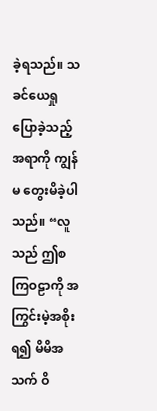ခဲ့ရသည်။ သခင်ယေရှု ပြောခဲ့သည့်အရာကို ကျွန်မ တွေးမိခဲ့ပါသည်။ “လူသည် ဤစကြဝဠာကို အကြွင်းမဲ့အစိုးရ၍ မိမိအသက် ဝိ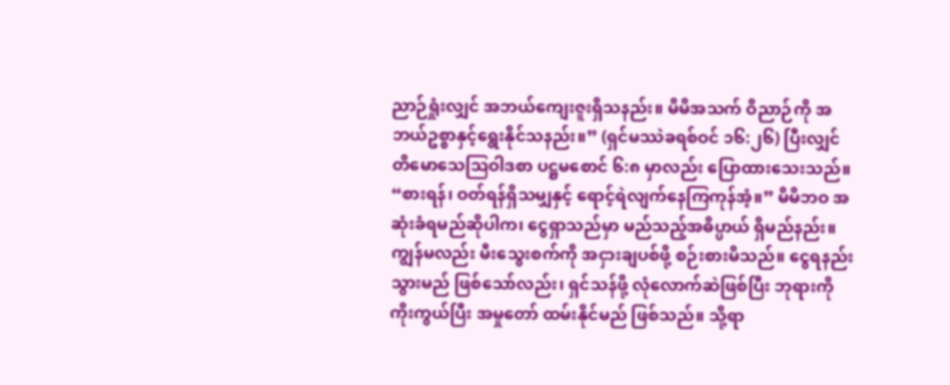ညာဉ်ရှုံးလျှင် အဘယ်ကျေးဇူးရှိသနည်း။ မိမိအသက် ဝိညာဉ်ကို အဘယ်ဥစ္စာနှင့်ရွေးနိုင်သနည်း။” (ရှင်မဿဲခရစ်ဝင် ၁၆:၂၆) ပြီးလျှင် တိမောသေဩဝါဒစာ ပဋ္ဌမစောင် ၆:၈ မှာလည်း ပြောထားသေးသည်။ “စားရန်၊ ဝတ်ရန်ရှိသမျှနှင့် ရောင့်ရဲလျက်နေကြကုန်အံ့။” မိမိဘဝ အဆုံးခံရမည်ဆိုပါက၊ ငွေရှာသည်မှာ မည်သည့်အဓိပ္ပာယ် ရှိမည်နည်း။ ကျွန်မလည်း မီးသွေးစက်ကို အငှားချပစ်ဖို့ စဉ်းစားမိသည်။ ငွေရနည်းသွားမည် ဖြစ်သော်လည်း၊ ရှင်သန်ဖို့ လုံလောက်ဆဲဖြစ်ပြီး ဘုရားကို ကိုးကွယ်ပြီး အမှုတော် ထမ်းနိုင်မည် ဖြစ်သည်။ သို့ရာ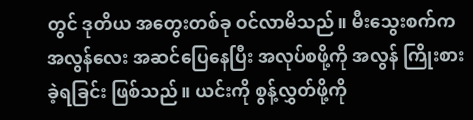တွင် ဒုတိယ အတွေးတစ်ခု ဝင်လာမိသည်။ မီးသွေးစက်က အလွန်လေး အဆင်ပြေနေပြီး အလုပ်စဖို့ကို အလွန် ကြိုးစားခဲ့ရခြင်း ဖြစ်သည်။ ယင်းကို စွန့်လွှတ်ဖို့ကို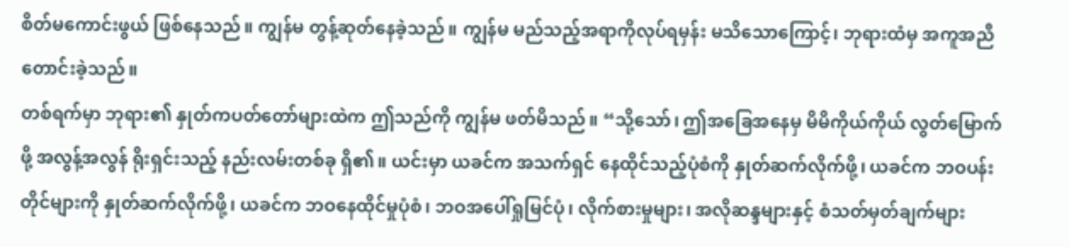စိတ်မကောင်းဖွယ် ဖြစ်နေသည်။ ကျွန်မ တွန့်ဆုတ်နေခဲ့သည်။ ကျွန်မ မည်သည့်အရာကိုလုပ်ရမှန်း မသိသောကြောင့်၊ ဘုရားထံမှ အကူအညီ တောင်းခဲ့သည်။
တစ်ရက်မှာ ဘုရား၏ နှုတ်ကပတ်တော်များထဲက ဤသည်ကို ကျွန်မ ဖတ်မိသည်။ “သို့သော်၊ ဤအခြေအနေမှ မိမိကိုယ်ကိုယ် လွတ်မြောက်ဖို့ အလွန့်အလွန် ရိုးရှင်းသည့် နည်းလမ်းတစ်ခု ရှိ၏။ ယင်းမှာ ယခင်က အသက်ရှင် နေထိုင်သည့်ပုံစံကို နှုတ်ဆက်လိုက်ဖို့၊ ယခင်က ဘဝပန်းတိုင်များကို နှုတ်ဆက်လိုက်ဖို့၊ ယခင်က ဘဝနေထိုင်မှုပုံစံ၊ ဘဝအပေါ်ရှုမြင်ပုံ၊ လိုက်စားမှုများ၊ အလိုဆန္ဒများနှင့် စံသတ်မှတ်ချက်များ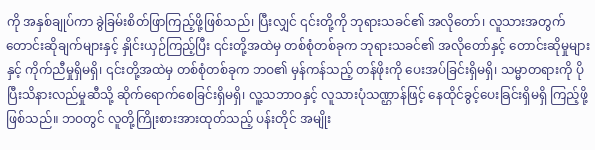ကို အနှစ်ချုပ်ကာ ခွဲခြမ်းစိတ်ဖြာကြည့်ဖို့ဖြစ်သည်၊ ပြီးလျှင် ၎င်းတို့ကို ဘုရားသခင်၏ အလိုတော်၊ လူသားအတွက် တောင်းဆိုချက်များနှင့် နှိုင်းယှဉ်ကြည့်ပြီး ၎င်းတို့အထဲမှ တစ်စုံတစ်ခုက ဘုရားသခင်၏ အလိုတော်နှင့် တောင်းဆိုမှုများနှင့် ကိုက်ညီမှုရှိမရှိ၊ ၎င်းတို့အထဲမှ တစ်စုံတစ်ခုက ဘဝ၏ မှန်ကန်သည့် တန်ဖိုးကို ပေးအပ်ခြင်းရှိမရှိ၊ သမ္မာတရားကို ပိုပြီးသိနားလည်မှုဆီသို့ ဆိုက်ရောက်စေခြင်းရှိမရှိ၊ လူ့သဘာဝနှင့် လူသားပုံသဏ္ဌာန်ဖြင့် နေထိုင်ခွင့်ပေးခြင်းရှိမရှိ ကြည့်ဖို့ဖြစ်သည်။ ဘဝတွင် လူတို့ကြိုးစားအားထုတ်သည့် ပန်းတိုင် အမျိုး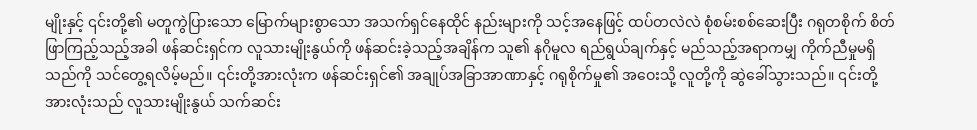မျိုးနှင့် ၎င်းတို့၏ မတူကွဲပြားသော မြောက်များစွာသော အသက်ရှင်နေထိုင် နည်းများကို သင့်အနေဖြင့် ထပ်တလဲလဲ စုံစမ်းစစ်ဆေးပြီး ဂရုတစိုက် စိတ်ဖြာကြည့်သည့်အခါ ဖန်ဆင်းရှင်က လူသားမျိုးနွယ်ကို ဖန်ဆင်းခဲ့သည့်အချိန်က သူ၏ နဂိုမူလ ရည်ရွယ်ချက်နှင့် မည်သည့်အရာကမျှ ကိုက်ညီမှုမရှိသည်ကို သင်တွေ့ရလိမ့်မည်။ ၎င်းတို့အားလုံးက ဖန်ဆင်းရှင်၏ အချုပ်အခြာအာဏာနှင့် ဂရုစိုက်မှု၏ အဝေးသို့ လူတို့ကို ဆွဲခေါ်သွားသည်။ ၎င်းတို့အားလုံးသည် လူသားမျိုးနွယ် သက်ဆင်း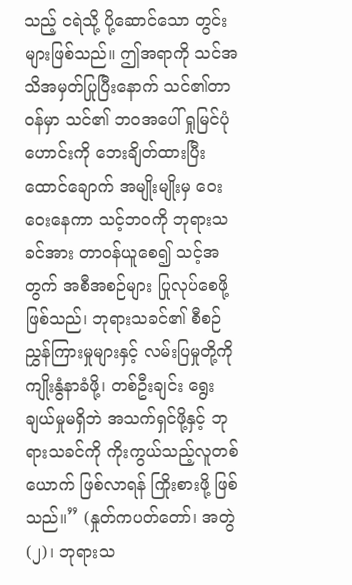သည့် ငရဲသို့ ပို့ဆောင်သော တွင်းများဖြစ်သည်။ ဤအရာကို သင်အသိအမှတ်ပြုပြီးနောက် သင်၏တာဝန်မှာ သင်၏ ဘဝအပေါ် ရှုမြင်ပုံဟောင်းကို ဘေးချိတ်ထားပြီး ထောင်ချောက် အမျိုးမျိုးမှ ဝေးဝေးနေကာ သင့်ဘဝကို ဘုရားသခင်အား တာဝန်ယူစေ၍ သင့်အတွက် အစီအစဉ်များ ပြုလုပ်စေဖို့ ဖြစ်သည်၊ ဘုရားသခင်၏ စီစဉ်ညွှန်ကြားမှုများနှင့် လမ်းပြမှုတို့ကို ကျိုးနွံနာခံဖို့၊ တစ်ဦးချင်း ရွေးချယ်မှုမရှိဘဲ အသက်ရှင်ဖို့နှင့် ဘုရားသခင်ကို ကိုးကွယ်သည့်လူတစ်ယောက် ဖြစ်လာရန် ကြိုးစားဖို့ ဖြစ်သည်။” (နှုတ်ကပတ်တော်၊ အတွဲ (၂)၊ ဘုရားသ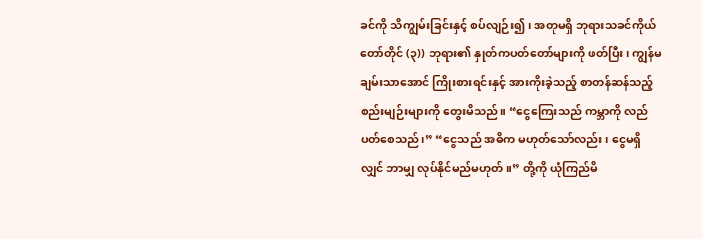ခင်ကို သိကျွမ်းခြင်းနှင့် စပ်လျဉ်း၍၊ အတုမရှိ ဘုရားသခင်ကိုယ်တော်တိုင် (၃)) ဘုရား၏ နှုတ်ကပတ်တော်များကို ဖတ်ပြီး၊ ကျွန်မ ချမ်းသာအောင် ကြိုးစားရင်းနှင့် အားကိုးခဲ့သည့် စာတန်ဆန်သည့် စည်းမျဉ်းများကို တွေးမိသည်။ “ငွေကြေးသည် ကမ္ဘာကို လည်ပတ်စေသည်၊” “ငွေသည် အဓိက မဟုတ်သော်လည်း၊ ငွေမရှိလျှင် ဘာမျှ လုပ်နိုင်မည်မဟုတ်။” တို့ကို ယုံကြည်မိ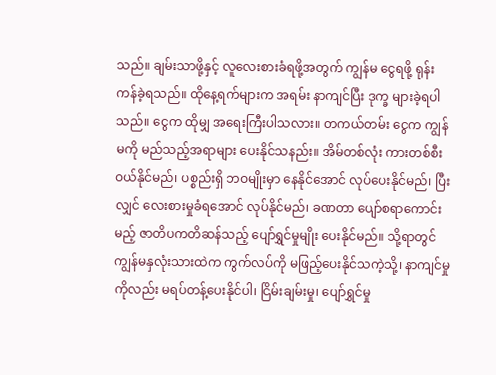သည်။ ချမ်းသာဖို့နှင့် လူလေးစားခံရဖို့အတွက် ကျွန်မ ငွေရဖို့ ရုန်းကန်ခဲ့ရသည်။ ထိုနေ့ရက်များက အရမ်း နာကျင်ပြီး ဒုက္ခ များခဲ့ရပါသည်။ ငွေက ထိုမျှ အရေးကြီးပါသလား။ တကယ်တမ်း ငွေက ကျွန်မကို မည်သည့်အရာများ ပေးနိုင်သနည်း။ အိမ်တစ်လုံး ကားတစ်စီး ဝယ်နိုင်မည်၊ ပစ္စည်းရှိ ဘဝမျိုးမှာ နေနိုင်အောင် လုပ်ပေးနိုင်မည်၊ ပြီးလျှင် လေးစားမှုခံရအောင် လုပ်နိုင်မည်၊ ခဏတာ ပျော်စရာကောင်းမည့် ဇာတိပကတိဆန်သည့် ပျော်ရွှင်မှုမျိုး ပေးနိုင်မည်။ သို့ရာတွင် ကျွန်မနှလုံးသားထဲက ကွက်လပ်ကို မဖြည့်ပေးနိုင်သကဲ့သို့၊ နာကျင်မှုကိုလည်း မရပ်တန့်ပေးနိုင်ပါ၊ ငြိမ်းချမ်းမှု၊ ပျော်ရွှင်မှု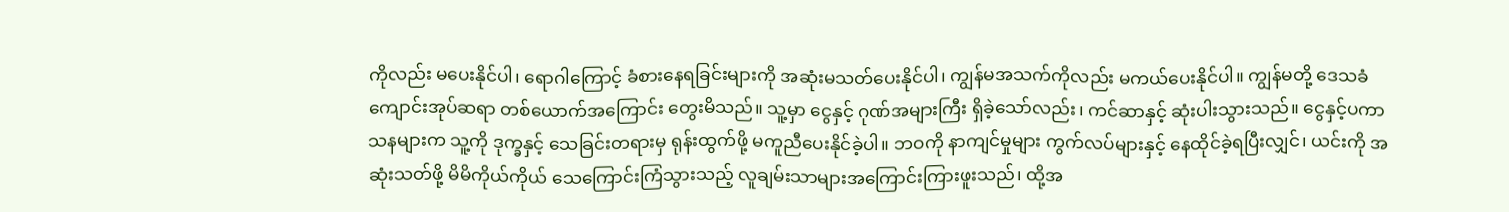ကိုလည်း မပေးနိုင်ပါ၊ ရောဂါကြောင့် ခံစားနေရခြင်းများကို အဆုံးမသတ်ပေးနိုင်ပါ၊ ကျွန်မအသက်ကိုလည်း မကယ်ပေးနိုင်ပါ။ ကျွန်မတို့ ဒေသခံကျောင်းအုပ်ဆရာ တစ်ယောက်အကြောင်း တွေးမိသည်။ သူ့မှာ ငွေနှင့် ဂုဏ်အများကြီး ရှိခဲ့သော်လည်း၊ ကင်ဆာနှင့် ဆုံးပါးသွားသည်။ ငွေနှင့်ပကာသနများက သူ့ကို ဒုက္ခနှင့် သေခြင်းတရားမှ ရုန်းထွက်ဖို့ မကူညီပေးနိုင်ခဲ့ပါ။ ဘဝကို နာကျင်မှုများ ကွက်လပ်များနှင့် နေထိုင်ခဲ့ရပြီးလျှင်၊ ယင်းကို အဆုံးသတ်ဖို့ မိမိကိုယ်ကိုယ် သေကြောင်းကြံသွားသည့် လူချမ်းသာများအကြောင်းကြားဖူးသည်၊ ထို့အ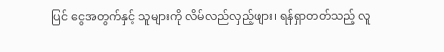ပြင် ငွေအတွက်နှင့် သူများကို လိမ်လည်လှည့်ဖျား၊ ရန်ရှာတတ်သည့် လူ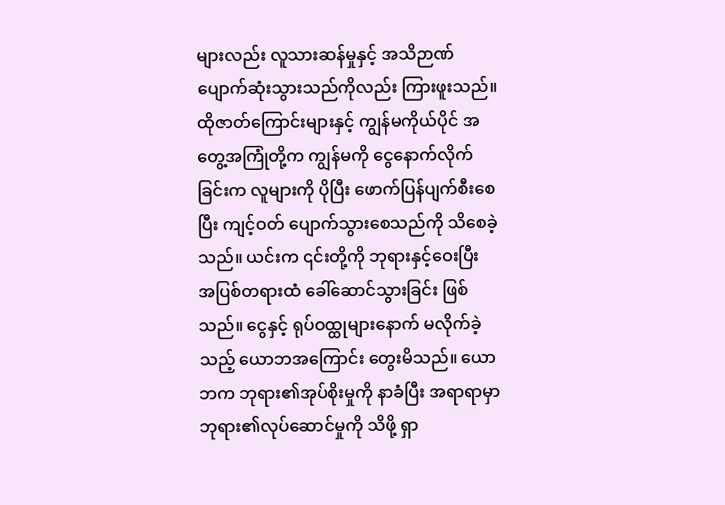များလည်း လူသားဆန်မှုနှင့် အသိဉာဏ် ပျောက်ဆုံးသွားသည်ကိုလည်း ကြားဖူးသည်။ ထိုဇာတ်ကြောင်းများနှင့် ကျွန်မကိုယ်ပိုင် အတွေ့အကြုံတို့က ကျွန်မကို ငွေနောက်လိုက်ခြင်းက လူများကို ပိုပြီး ဖောက်ပြန်ပျက်စီးစေပြီး ကျင့်ဝတ် ပျောက်သွားစေသည်ကို သိစေခဲ့သည်။ ယင်းက ၎င်းတို့ကို ဘုရားနှင့်ဝေးပြီး အပြစ်တရားထံ ခေါ်ဆောင်သွားခြင်း ဖြစ်သည်။ ငွေနှင့် ရုပ်ဝထ္ထုများနောက် မလိုက်ခဲ့သည့် ယောဘအကြောင်း တွေးမိသည်။ ယောဘက ဘုရား၏အုပ်စိုးမှုကို နာခံပြီး အရာရာမှာ ဘုရား၏လုပ်ဆောင်မှုကို သိဖို့ ရှာ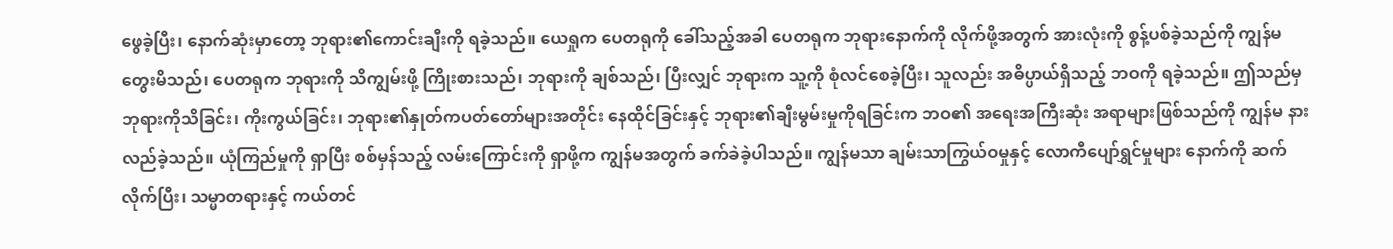ဖွေခဲ့ပြီး၊ နောက်ဆုံးမှာတော့ ဘုရား၏ကောင်းချီးကို ရခဲ့သည်။ ယေရှုက ပေတရုကို ခေါ်သည့်အခါ ပေတရုက ဘုရားနောက်ကို လိုက်ဖို့အတွက် အားလုံးကို စွန့်ပစ်ခဲ့သည်ကို ကျွန်မ တွေးမိသည်၊ ပေတရုက ဘုရားကို သိကျွမ်းဖို့ ကြိုးစားသည်၊ ဘုရားကို ချစ်သည်၊ ပြီးလျှင် ဘုရားက သူ့ကို စုံလင်စေခဲ့ပြီး၊ သူလည်း အဓိပ္ပာယ်ရှိသည့် ဘဝကို ရခဲ့သည်။ ဤသည်မှ ဘုရားကိုသိခြင်း၊ ကိုးကွယ်ခြင်း၊ ဘုရား၏နှုတ်ကပတ်တော်များအတိုင်း နေထိုင်ခြင်းနှင့် ဘုရား၏ချီးမွမ်းမှုကိုရခြင်းက ဘဝ၏ အရေးအကြီးဆုံး အရာများဖြစ်သည်ကို ကျွန်မ နားလည်ခဲ့သည်။ ယုံကြည်မှုကို ရှာပြီး စစ်မှန်သည့် လမ်းကြောင်းကို ရှာဖို့က ကျွန်မအတွက် ခက်ခဲခဲ့ပါသည်။ ကျွန်မသာ ချမ်းသာကြွယ်ဝမှုနှင့် လောကီပျော်ရွှင်မှုများ နောက်ကို ဆက်လိုက်ပြီး၊ သမ္မာတရားနှင့် ကယ်တင်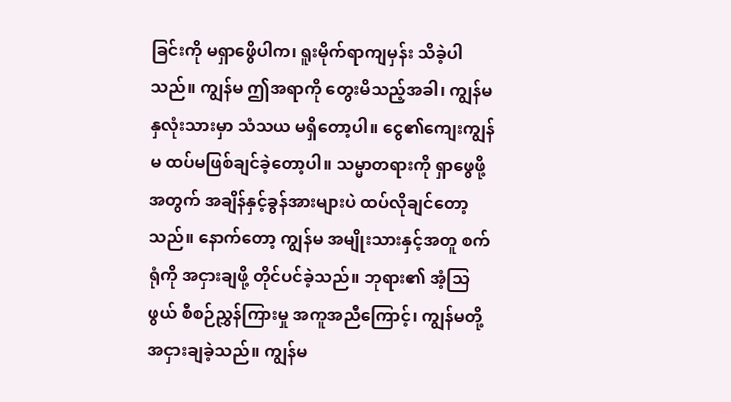ခြင်းကို မရှာဖွေိပါက၊ ရူးမိုက်ရာကျမှန်း သိခဲ့ပါသည်။ ကျွန်မ ဤအရာကို တွေးမိသည့်အခါ၊ ကျွန်မနှလုံးသားမှာ သံသယ မရှိတော့ပါ။ ငွေ၏ကျေးကျွန်မ ထပ်မဖြစ်ချင်ခဲ့တော့ပါ။ သမ္မာတရားကို ရှာဖွေဖို့အတွက် အချိန်နှင့်ခွန်အားများပဲ ထပ်လိုချင်တော့သည်။ နောက်တော့ ကျွန်မ အမျိုးသားနှင့်အတူ စက်ရုံကို အငှားချဖို့ တိုင်ပင်ခဲ့သည်။ ဘုရား၏ အံ့သြဖွယ် စီစဉ်ညွှန်ကြားမှု အကူအညီကြောင့်၊ ကျွန်မတို့ အငှားချခဲ့သည်။ ကျွန်မ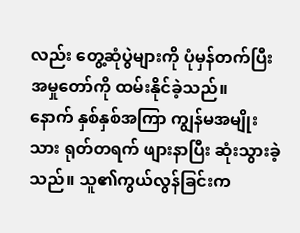လည်း တွေ့ဆုံပွဲများကို ပုံမှန်တက်ပြီး အမှုတော်ကို ထမ်းနိုင်ခဲ့သည်။
နောက် နှစ်နှစ်အကြာ ကျွန်မအမျိုးသား ရုတ်တရက် ဖျားနာပြီး ဆုံးသွားခဲ့သည်။ သူ၏ကွယ်လွန်ခြင်းက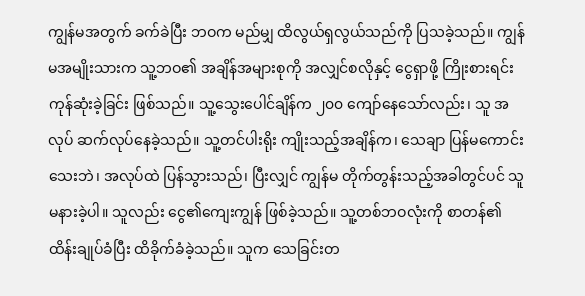ကျွန်မအတွက် ခက်ခဲပြီး ဘဝက မည်မျှ ထိလွယ်ရှလွယ်သည်ကို ပြသခဲ့သည်။ ကျွန်မအမျိုးသားက သူ့ဘဝ၏ အချိန်အများစုကို အလျှင်စလိုနှင့် ငွေရှာဖို့ ကြိုးစားရင်း ကုန်ဆုံးခဲ့ခြင်း ဖြစ်သည်။ သူ့သွေးပေါင်ချိန်က ၂၀၀ ကျော်နေသော်လည်း၊ သူ အလုပ် ဆက်လုပ်နေခဲ့သည်။ သူ့တင်ပါးရိုး ကျိုးသည့်အချိန်က၊ သေချာ ပြန်မကောင်းသေးဘဲ၊ အလုပ်ထဲ ပြန်သွားသည်၊ ပြီးလျှင် ကျွန်မ တိုက်တွန်းသည့်အခါတွင်ပင် သူ မနားခဲ့ပါ။ သူလည်း ငွေ၏ကျေးကျွန် ဖြစ်ခဲ့သည်။ သူ့တစ်ဘဝလုံးကို စာတန်၏ ထိန်းချုပ်ခံပြီး ထိခိုက်ခံခဲ့သည်။ သူက သေခြင်းတ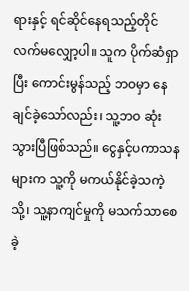ရားနှင့် ရင်ဆိုင်နေရသည့်တိုင် လက်မလျှော့ပါ။ သူက ပိုက်ဆံရှာပြီး ကောင်းမွန်သည့် ဘဝမှာ နေချင်ခဲ့သော်လည်း၊ သူ့ဘဝ ဆုံးသွားပြီဖြစ်သည်။ ငွေနှင့်ပကာသနများက သူ့ကို မကယ်နိုင်ခဲ့သကဲ့သို့၊ သူ့နာကျင်မှုကို မသက်သာစေခဲ့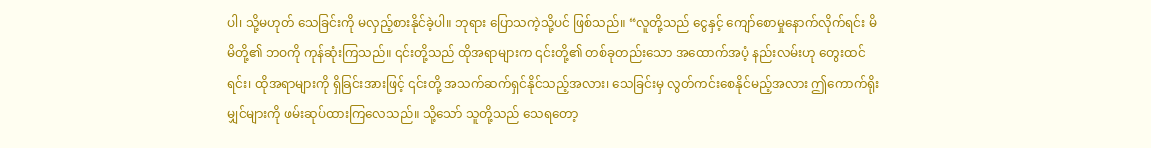ပါ၊ သို့မဟုတ် သေခြင်းကို မလှည့်စားနိုင်ခဲ့ပါ။ ဘုရား ပြောသကဲ့သို့ပင် ဖြစ်သည်။ “လူတို့သည် ငွေနှင့် ကျော်စောမှုနောက်လိုက်ရင်း မိမိတို့၏ ဘဝကို ကုန်ဆုံးကြသည်။ ၎င်းတို့သည် ထိုအရာများက ၎င်းတို့၏ တစ်ခုတည်းသော အထောက်အပံ့ နည်းလမ်းဟု တွေးထင်ရင်း၊ ထိုအရာများကို ရှိခြင်းအားဖြင့် ၎င်းတို့ အသက်ဆက်ရှင်နိုင်သည့်အလား၊ သေခြင်းမှ လွတ်ကင်းစေနိုင်မည့်အလား ဤကောက်ရိုးမျှင်များကို ဖမ်းဆုပ်ထားကြလေသည်။ သို့သော် သူတို့သည် သေရတော့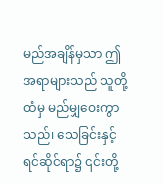မည်အချိန်မှသာ ဤအရာများသည် သူတို့ထံမှ မည်မျှဝေးကွာသည်၊ သေခြင်းနှင့် ရင်ဆိုင်ရာ၌ ၎င်းတို့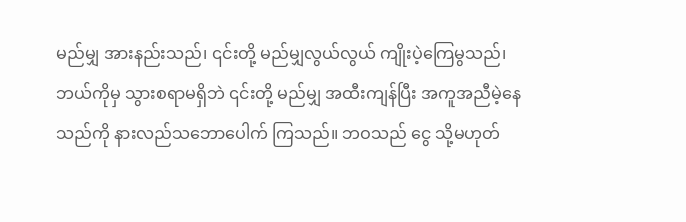မည်မျှ အားနည်းသည်၊ ၎င်းတို့ မည်မျှလွယ်လွယ် ကျိုးပဲ့ကြေမွသည်၊ ဘယ်ကိုမှ သွားစရာမရှိဘဲ ၎င်းတို့ မည်မျှ အထီးကျန်ပြီး အကူအညီမဲ့နေသည်ကို နားလည်သဘောပေါက် ကြသည်။ ဘဝသည် ငွေ သို့မဟုတ်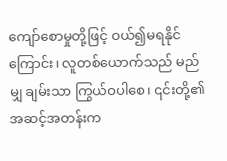ကျော်စောမှုတို့ဖြင့် ဝယ်၍မရနိုင်ကြောင်း၊ လူတစ်ယောက်သည် မည်မျှ ချမ်းသာ ကြွယ်ဝပါစေ၊ ၎င်းတို့၏ အဆင့်အတန်းက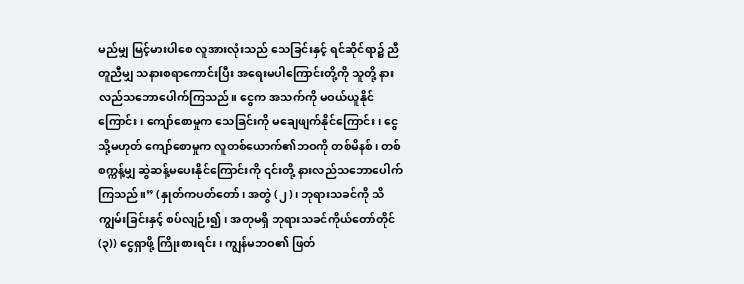မည်မျှ မြင့်မားပါစေ လူအားလုံးသည် သေခြင်းနှင့် ရင်ဆိုင်ရာ၌ ညီတူညီမျှ သနားစရာကောင်းပြီး အရေးမပါကြောင်းတို့ကို သူတို့ နားလည်သဘောပေါက်ကြသည်။ ငွေက အသက်ကို မဝယ်ယူနိုင်ကြောင်း၊ ကျော်စောမှုက သေခြင်းကို မချေဖျက်နိုင်ကြောင်း၊ ငွေ သို့မဟုတ် ကျော်စောမှုက လူတစ်ယောက်၏ဘဝကို တစ်မိနစ်၊ တစ်စက္ကန့်မျှ ဆွဲဆန့်မပေးနိုင်ကြောင်းကို ၎င်းတို့ နားလည်သဘောပေါက်ကြသည်။” (နှုတ်ကပတ်တော်၊ အတွဲ (၂)၊ ဘုရားသခင်ကို သိကျွမ်းခြင်းနှင့် စပ်လျဉ်း၍၊ အတုမရှိ ဘုရားသခင်ကိုယ်တော်တိုင် (၃)) ငွေရှာဖို့ ကြိုးစားရင်း၊ ကျွန်မဘဝ၏ ဖြတ်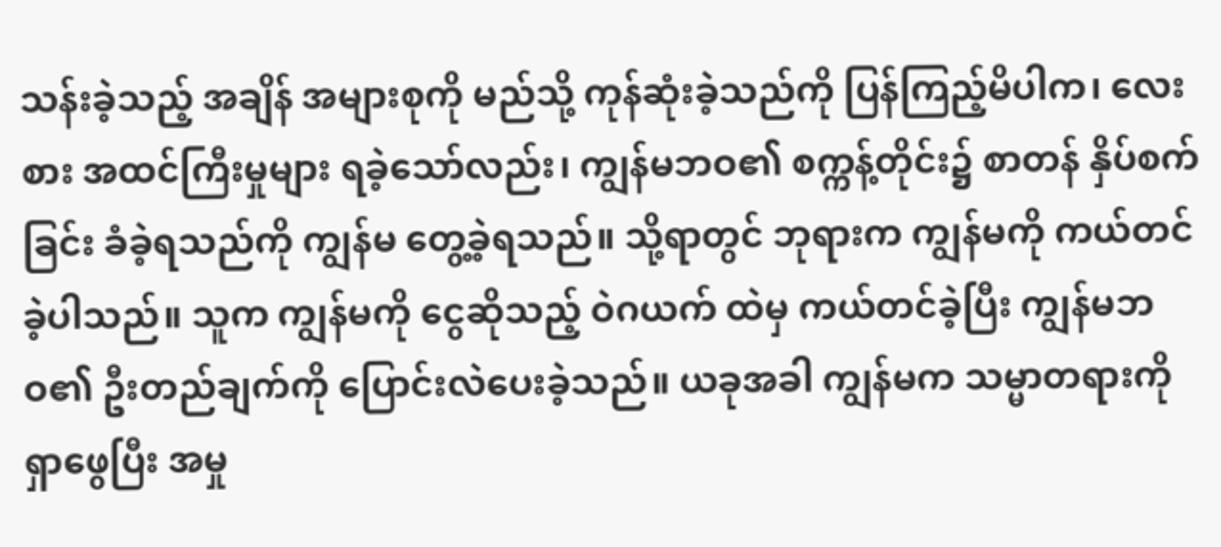သန်းခဲ့သည့် အချိန် အများစုကို မည်သို့ ကုန်ဆုံးခဲ့သည်ကို ပြန်ကြည့်မိပါက၊ လေးစား အထင်ကြီးမှုများ ရခဲ့သော်လည်း၊ ကျွန်မဘဝ၏ စက္ကန့်တိုင်း၌ စာတန် နှိပ်စက်ခြင်း ခံခဲ့ရသည်ကို ကျွန်မ တွေ့ခဲ့ရသည်။ သို့ရာတွင် ဘုရားက ကျွန်မကို ကယ်တင်ခဲ့ပါသည်။ သူက ကျွန်မကို ငွေဆိုသည့် ဝဲဂယက် ထဲမှ ကယ်တင်ခဲ့ပြီး ကျွန်မဘဝ၏ ဦးတည်ချက်ကို ပြောင်းလဲပေးခဲ့သည်။ ယခုအခါ ကျွန်မက သမ္မာတရားကို ရှာဖွေပြီး အမှု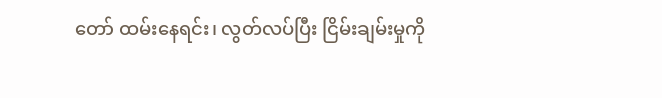တော် ထမ်းနေရင်း၊ လွတ်လပ်ပြီး ငြိမ်းချမ်းမှုကို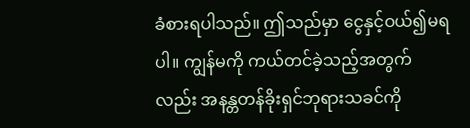ခံစားရပါသည်။ ဤသည်မှာ ငွေနှင့်ဝယ်၍မရပါ။ ကျွန်မကို ကယ်တင်ခဲ့သည့်အတွက်လည်း အနန္တတန်ခိုးရှင်ဘုရားသခင်ကို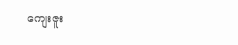ကျေးဇူး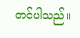တင်ပါသည်။